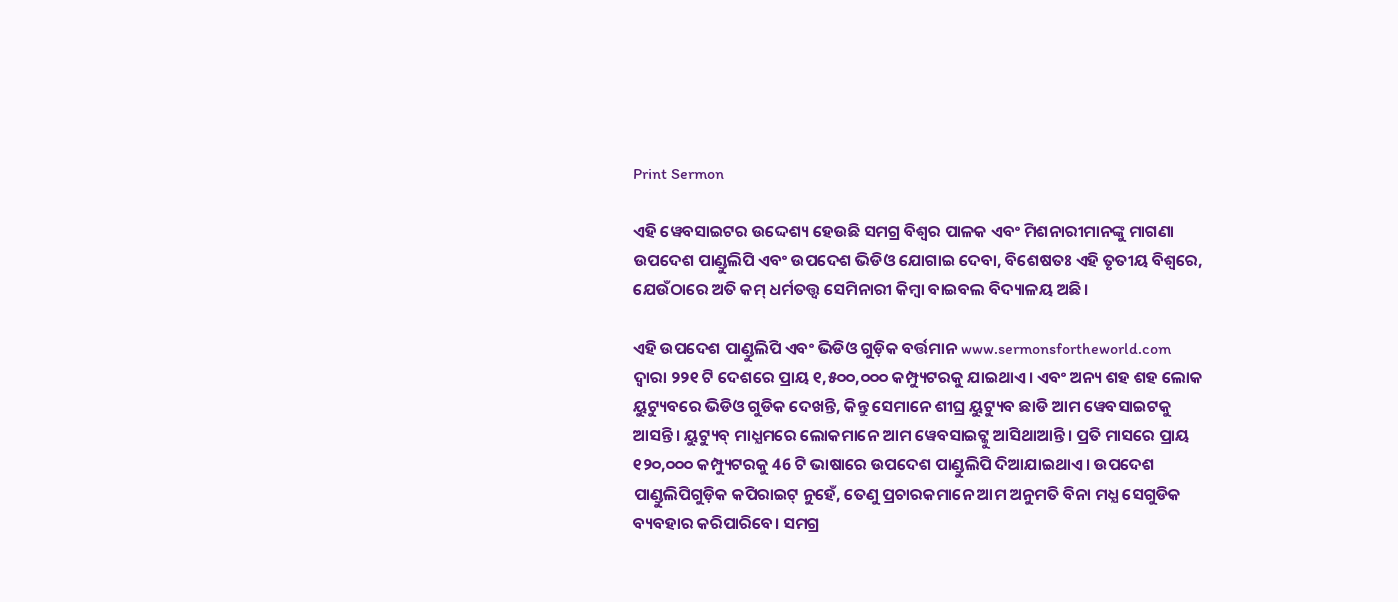Print Sermon

ଏହି ୱେବସାଇଟର ଉଦ୍ଦେଶ୍ୟ ହେଉଛି ସମଗ୍ର ବିଶ୍ୱର ପାଳକ ଏବଂ ମିଶନାରୀମାନଙ୍କୁ ମାଗଣା ଉପଦେଶ ପାଣ୍ଡୁଲିପି ଏବଂ ଉପଦେଶ ଭିଡିଓ ଯୋଗାଇ ଦେବା, ବିଶେଷତଃ ଏହି ତୃତୀୟ ବିଶ୍ୱରେ, ଯେଉଁଠାରେ ଅତି କମ୍ ଧର୍ମତତ୍ତ୍ୱ ସେମିନାରୀ କିମ୍ବା ବାଇବଲ ବିଦ୍ୟାଳୟ ଅଛି।

ଏହି ଉପଦେଶ ପାଣ୍ଡୁଲିପି ଏବଂ ଭିଡିଓ ଗୁଡ଼ିକ ବର୍ତ୍ତମାନ www.sermonsfortheworld.com ଦ୍ୱାରା ୨୨୧ ଟି ଦେଶରେ ପ୍ରାୟ ୧,୫୦୦,୦୦୦ କମ୍ପ୍ୟୁଟରକୁ ଯାଇଥାଏ। ଏବଂ ଅନ୍ୟ ଶହ ଶହ ଲୋକ ୟୁଟ୍ୟୁବରେ ଭିଡିଓ ଗୁଡିକ ଦେଖନ୍ତି, କିନ୍ତୁ ସେମାନେ ଶୀଘ୍ର ୟୁଟ୍ୟୁବ ଛାଡି ଆମ ୱେବସାଇଟକୁ ଆସନ୍ତି। ୟୁଟ୍ୟୁବ୍ ମାଧ୍ଯମରେ ଲୋକମାନେ ଆମ ୱେବସାଇଟ୍କୁ ଆସିଥାଆନ୍ତି। ପ୍ରତି ମାସରେ ପ୍ରାୟ ୧୨୦,୦୦୦ କମ୍ପ୍ୟୁଟରକୁ 46 ଟି ଭାଷାରେ ଉପଦେଶ ପାଣ୍ଡୁଲିପି ଦିଆଯାଇଥାଏ। ଉପଦେଶ ପାଣ୍ଡୁଲିପିଗୁଡ଼ିକ କପିରାଇଟ୍ ନୁହେଁ, ତେଣୁ ପ୍ରଚାରକମାନେ ଆମ ଅନୁମତି ବିନା ମଧ୍ଯ ସେଗୁଡିକ ବ୍ୟବହାର କରିପାରିବେ। ସମଗ୍ର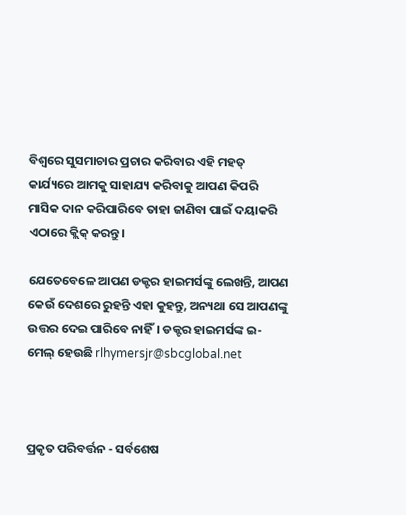ବିଶ୍ୱରେ ସୁସମାଚାର ପ୍ରଚାର କରିବାର ଏହି ମହତ୍ କାର୍ଯ୍ୟରେ ଆମକୁ ସାହାଯ୍ୟ କରିବାକୁ ଆପଣ କିପରି ମାସିକ ଦାନ କରିପାରିବେ ତାହା ଜାଣିବା ପାଇଁ ଦୟାକରି ଏଠାରେ କ୍ଲିକ୍ କରନ୍ତୁ।

ଯେତେବେଳେ ଆପଣ ଡକ୍ଟର ହାଇମର୍ସଙ୍କୁ ଲେଖନ୍ତି, ଆପଣ କେଉଁ ଦେଶରେ ରୁହନ୍ତି ଏହା କୁହନ୍ତୁ, ଅନ୍ୟଥା ସେ ଆପଣଙ୍କୁ ଉତ୍ତର ଦେଇ ପାରିବେ ନାହିଁ। ଡକ୍ଟର ହାଇମର୍ସଙ୍କ ଇ-ମେଲ୍ ହେଉଛି rlhymersjr@sbcglobal.net



ପ୍ରକୃତ ପରିବର୍ତ୍ତନ - ସର୍ବଶେଷ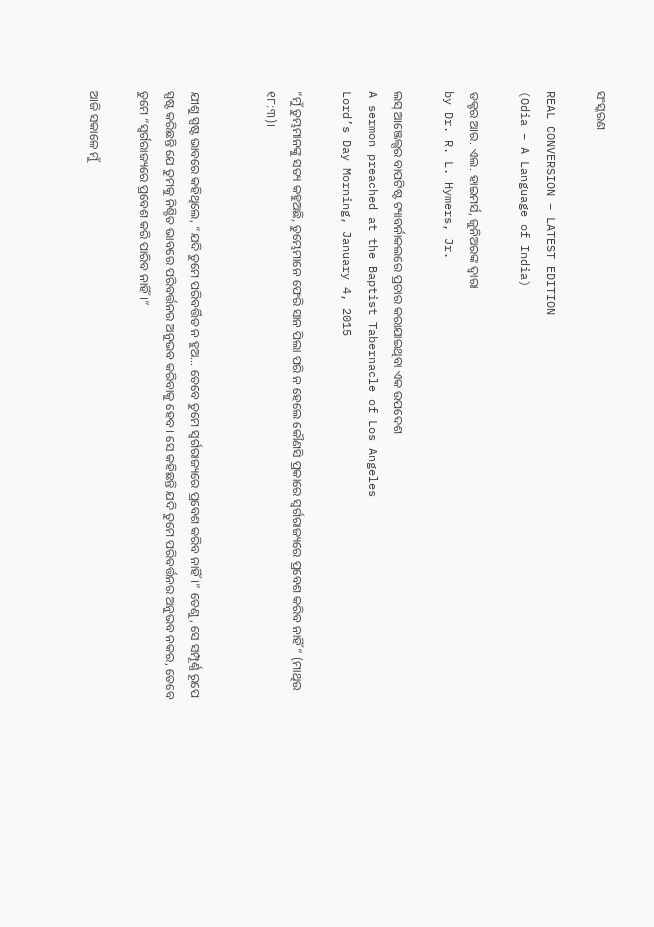ସଂସ୍କରଣ

REAL CONVERSION – LATEST EDITION
(Odia – A Language of India)

ଡକ୍ଟର ଆର. ଏଲ. ହାଇମର୍ସ, ଜୁନିଅରଙ୍କ ଦ୍ୱାରା
by Dr. R. L. Hymers, Jr.

ଲସ୍ ଆଞ୍ଜେଲ୍ସର ବାପଟିଷ୍ଟ ଟ୍ୟାବର୍ନାକଲରେ ପ୍ରଚାର କରାଯାଇଥିବା ଏକ ଉପଦେଶ
A sermon preached at the Baptist Tabernacle of Los Angeles
Lord’s Day Morning, January 4, 2015

“ମୁଁ ତୁମ୍ଭମାନଙ୍କୁ ସତ୍ୟ କହୁଅଛି, ତୁମ୍ଭେମାନେ ଫେରି ସାନ ପିଲା ପରି ନ ହେଲେ କୌଣସି ପ୍ରକାରେ ସ୍ୱର୍ଗରାଜ୍ୟରେ ପ୍ରବେଶ କରିବ ନାହିଁ“ (ମାଥିଉ ୧୮:୩)।


ଯୀଶୁ ସ୍ପଷ୍ଟ ଭାବରେ କହିଥିଲେ, “ଯଦି ତୁମେ ପରିବର୍ତ୍ତିତ ନ ହୁଅ… ତେବେ ତୁମେ ସ୍ୱର୍ଗରାଜ୍ୟରେ ପ୍ରବେଶ କରିବ ନାହିଁ।” ତେଣୁ, ସେ ସମ୍ପୂର୍ଣ୍ଣ ରୂପେ ସ୍ପଷ୍ଟ କରିଛନ୍ତି ଯେ ତୁମକୁ ନିଶ୍ଚିତ ଭାବରେ ପରିବର୍ତ୍ତନର ଅନୁଭବ କରିବାକୁ ହେବ। ସେ କହିଛନ୍ତି ଯଦି ତୁମେ ପରିବର୍ତ୍ତନର ଅନୁଭବ ନକର, ତେବେ ତୁମେ “ସ୍ୱର୍ଗରାଜ୍ୟରେ ପ୍ରବେଶ କରି ପାରିବ ନାହିଁ।”

ଆଜି ସକାଳେ ମୁଁ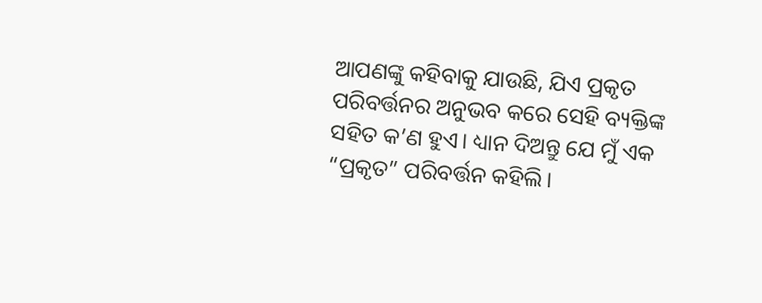ଆପଣଙ୍କୁ କହିବାକୁ ଯାଉଛି, ଯିଏ ପ୍ରକୃତ ପରିବର୍ତ୍ତନର ଅନୁଭବ କରେ ସେହି ବ୍ୟକ୍ତିଙ୍କ ସହିତ କ’ଣ ହୁଏ। ଧ୍ୟାନ ଦିଅନ୍ତୁ ଯେ ମୁଁ ଏକ “ପ୍ରକୃତ” ପରିବର୍ତ୍ତନ କହିଲି।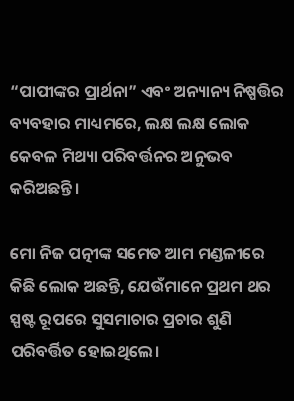“ପାପୀଙ୍କର ପ୍ରାର୍ଥନା” ଏବଂ ଅନ୍ୟାନ୍ୟ ନିଷ୍ପତ୍ତିର ବ୍ୟବହାର ମାଧ୍ୟମରେ, ଲକ୍ଷ ଲକ୍ଷ ଲୋକ କେବଳ ମିଥ୍ୟା ପରିବର୍ତ୍ତନର ଅନୁଭବ କରିଅଛନ୍ତି।

ମୋ ନିଜ ପତ୍ନୀଙ୍କ ସମେତ ଆମ ମଣ୍ଡଳୀରେ କିଛି ଲୋକ ଅଛନ୍ତି, ଯେଉଁମାନେ ପ୍ରଥମ ଥର ସ୍ପଷ୍ଟ ରୂପରେ ସୁସମାଚାର ପ୍ରଚାର ଶୁଣି ପରିବର୍ତ୍ତିତ ହୋଇଥିଲେ।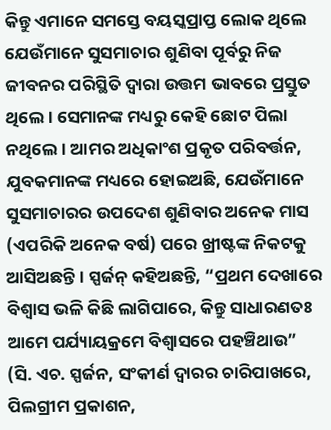କିନ୍ତୁ ଏମାନେ ସମସ୍ତେ ବୟସ୍କପ୍ରାପ୍ତ ଲୋକ ଥିଲେ ଯେଉଁମାନେ ସୁସମାଚାର ଶୁଣିବା ପୂର୍ବରୁ ନିଜ ଜୀବନର ପରିସ୍ଥିତି ଦ୍ୱାରା ଉତ୍ତମ ଭାବରେ ପ୍ରସ୍ତୁତ ଥିଲେ। ସେମାନଙ୍କ ମଧ୍ୟରୁ କେହି ଛୋଟ ପିଲା ନଥିଲେ। ଆମର ଅଧିକାଂଶ ପ୍ରକୃତ ପରିବର୍ତ୍ତନ, ଯୁବକମାନଙ୍କ ମଧ୍ୟରେ ହୋଇଅଛି, ଯେଉଁମାନେ ସୁସମାଚାରର ଉପଦେଶ ଶୁଣିବାର ଅନେକ ମାସ (ଏପରିକି ଅନେକ ବର୍ଷ) ପରେ ଖ୍ରୀଷ୍ଟଙ୍କ ନିକଟକୁ ଆସିଅଛନ୍ତି। ସ୍ପର୍ଜନ୍ କହିଅଛନ୍ତି, “ପ୍ରଥମ ଦେଖାରେ ବିଶ୍ୱାସ ଭଳି କିଛି ଲାଗିପାରେ, କିନ୍ତୁ ସାଧାରଣତଃ ଆମେ ପର୍ଯ୍ୟାୟକ୍ରମେ ବିଶ୍ୱାସରେ ପହଞ୍ଚିଥାଉ” (ସି. ଏଚ. ସ୍ପର୍ଜନ, ସଂକୀର୍ଣ ଦ୍ୱାରର ଚାରିପାଖରେ, ପିଲଗ୍ରୀମ ପ୍ରକାଶନ,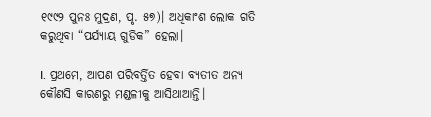୧୯୯୨ ପୁନଃ ମୁଦ୍ରଣ, ପୃ. ୫୭)। ଅଧିକାଂଶ ଲୋକ ଗତି କରୁଥିବା “ପର୍ଯ୍ୟାୟ ଗୁଡିକ” ହେଲା।

I. ପ୍ରଥମେ, ଆପଣ ପରିବର୍ତ୍ତିତ ହେବା ବ୍ୟତୀତ ଅନ୍ୟ କୌଣସି କାରଣରୁ ମଣ୍ଡଳୀକୁ ଆସିଥାଆନ୍ତି।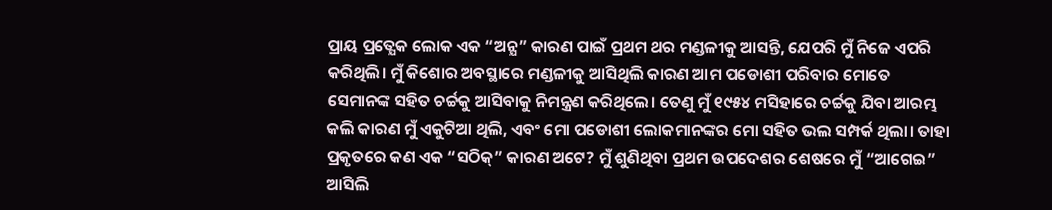ପ୍ରାୟ ପ୍ରତ୍ଯେକ ଲୋକ ଏକ “ଅନ୍ଯ” କାରଣ ପାଇଁ ପ୍ରଥମ ଥର ମଣ୍ଡଳୀକୁ ଆସନ୍ତି, ଯେପରି ମୁଁ ନିଜେ ଏପରି କରିଥିଲି। ମୁଁ କିଶୋର ଅବସ୍ଥାରେ ମଣ୍ଡଳୀକୁ ଆସିଥିଲି କାରଣ ଆମ ପଡୋଶୀ ପରିବାର ମୋତେ ସେମାନଙ୍କ ସହିତ ଚର୍ଚ୍ଚକୁ ଆସିବାକୁ ନିମନ୍ତ୍ରଣ କରିଥିଲେ। ତେଣୁ ମୁଁ ୧୯୫୪ ମସିହାରେ ଚର୍ଚ୍ଚକୁ ଯିବା ଆରମ୍ଭ କଲି କାରଣ ମୁଁ ଏକୁଟିଆ ଥିଲି, ଏବଂ ମୋ ପଡୋଶୀ ଲୋକମାନଙ୍କର ମୋ ସହିତ ଭଲ ସମ୍ପର୍କ ଥିଲା। ତାହା ପ୍ରକୃତରେ କଣ ଏକ “ସଠିକ୍” କାରଣ ଅଟେ? ମୁଁ ଶୁଣିଥିବା ପ୍ରଥମ ଉପଦେଶର ଶେଷରେ ମୁଁ “ଆଗେଇ” ଆସିଲି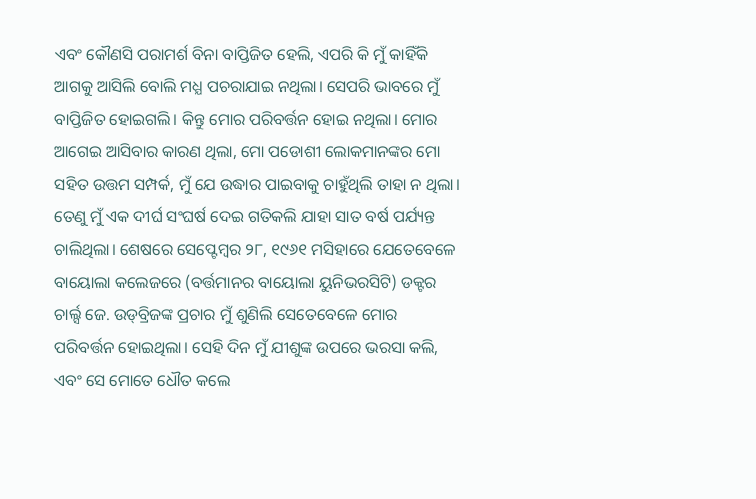ଏବଂ କୌଣସି ପରାମର୍ଶ ବିନା ବାପ୍ତିଜିତ ହେଲି, ଏପରି କି ମୁଁ କାହିଁକି ଆଗକୁ ଆସିଲି ବୋଲି ମଧ୍ଯ ପଚରାଯାଇ ନଥିଲା। ସେପରି ଭାବରେ ମୁଁ ବାପ୍ତିଜିତ ହୋଇଗଲି। କିନ୍ତୁ ମୋର ପରିବର୍ତ୍ତନ ହୋଇ ନଥିଲା। ମୋର ଆଗେଇ ଆସିବାର କାରଣ ଥିଲା, ମୋ ପଡୋଶୀ ଲୋକମାନଙ୍କର ମୋ ସହିତ ଉତ୍ତମ ସମ୍ପର୍କ, ମୁଁ ଯେ ଉଦ୍ଧାର ପାଇବାକୁ ଚାହୁଁଥିଲି ତାହା ନ ଥିଲା। ତେଣୁ ମୁଁ ଏକ ଦୀର୍ଘ ସଂଘର୍ଷ ଦେଇ ଗତିକଲି ଯାହା ସାତ ବର୍ଷ ପର୍ଯ୍ୟନ୍ତ ଚାଲିଥିଲା। ଶେଷରେ ସେପ୍ଟେମ୍ବର ୨୮, ୧୯୬୧ ମସିହାରେ ଯେତେବେଳେ ବାୟୋଲା କଲେଜରେ (ବର୍ତ୍ତମାନର ବାୟୋଲା ୟୁନିଭରସିଟି) ଡକ୍ଟର ଚାର୍ଲ୍ସ ଜେ. ଉଡ୍‍ବ୍ରିଜଙ୍କ ପ୍ରଚାର ମୁଁ ଶୁଣିଲି ସେତେବେଳେ ମୋର ପରିବର୍ତ୍ତନ ହୋଇଥିଲା। ସେହି ଦିନ ମୁଁ ଯୀଶୁଙ୍କ ଉପରେ ଭରସା କଲି, ଏବଂ ସେ ମୋତେ ଧୌତ କଲେ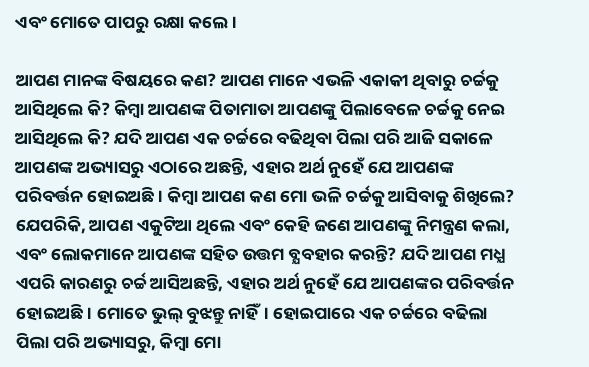ଏବଂ ମୋତେ ପାପରୁ ରକ୍ଷା କଲେ।

ଆପଣ ମାନଙ୍କ ବିଷୟରେ କଣ? ଆପଣ ମାନେ ଏଭଳି ଏକାକୀ ଥିବାରୁ ଚର୍ଚ୍ଚକୁ ଆସିଥିଲେ କି? କିମ୍ବା ଆପଣଙ୍କ ପିତାମାତା ଆପଣଙ୍କୁ ପିଲାବେଳେ ଚର୍ଚ୍ଚକୁ ନେଇ ଆସିଥିଲେ କି? ଯଦି ଆପଣ ଏକ ଚର୍ଚ୍ଚରେ ବଢିଥିବା ପିଲା ପରି ଆଜି ସକାଳେ ଆପଣଙ୍କ ଅଭ୍ୟାସରୁ ଏଠାରେ ଅଛନ୍ତି, ଏହାର ଅର୍ଥ ନୁହେଁ ଯେ ଆପଣଙ୍କ ପରିବର୍ତ୍ତନ ହୋଇଅଛି। କିମ୍ବା ଆପଣ କଣ ମୋ ଭଳି ଚର୍ଚ୍ଚକୁ ଆସିବାକୁ ଶିଖିଲେ? ଯେପରିକି, ଆପଣ ଏକୁଟିଆ ଥିଲେ ଏବଂ କେହି ଜଣେ ଆପଣଙ୍କୁ ନିମନ୍ତ୍ରଣ କଲା, ଏବଂ ଲୋକମାନେ ଆପଣଙ୍କ ସହିତ ଉତ୍ତମ ବ୍ଯବହାର କରନ୍ତି? ଯଦି ଆପଣ ମଧ୍ଯ ଏପରି କାରଣରୁ ଚର୍ଚ୍ଚ ଆସିଅଛନ୍ତି, ଏହାର ଅର୍ଥ ନୁହେଁ ଯେ ଆପଣଙ୍କର ପରିବର୍ତ୍ତନ ହୋଇଅଛି। ମୋତେ ଭୁଲ୍ ବୁଝନ୍ତୁ ନାହିଁ। ହୋଇପାରେ ଏକ ଚର୍ଚ୍ଚରେ ବଢିଲା ପିଲା ପରି ଅଭ୍ୟାସରୁ, କିମ୍ବା ମୋ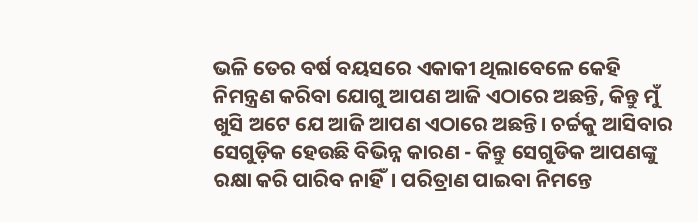ଭଳି ତେର ବର୍ଷ ବୟସରେ ଏକାକୀ ଥିଲାବେଳେ କେହି ନିମନ୍ତ୍ରଣ କରିବା ଯୋଗୁ ଆପଣ ଆଜି ଏଠାରେ ଅଛନ୍ତି, କିନ୍ତୁ ମୁଁ ଖୁସି ଅଟେ ଯେ ଆଜି ଆପଣ ଏଠାରେ ଅଛନ୍ତି। ଚର୍ଚ୍ଚକୁ ଆସିବାର ସେଗୁଡ଼ିକ ହେଉଛି ବିଭିନ୍ନ କାରଣ - କିନ୍ତୁ ସେଗୁଡିକ ଆପଣଙ୍କୁ ରକ୍ଷା କରି ପାରିବ ନାହିଁ। ପରିତ୍ରାଣ ପାଇବା ନିମନ୍ତେ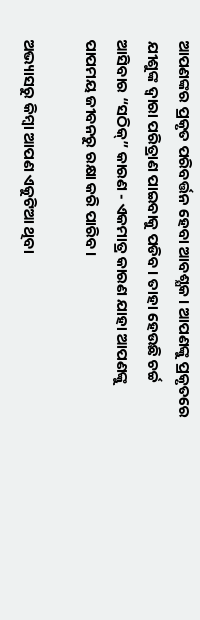ଆପଣଙ୍କର ପ୍ରକୃତ ପରିବର୍ତ୍ତନ ହେବା ଆବଶ୍ଯକ। ଆପଣଙ୍କୁ ପ୍ରକୃତରେ ଯୀଶୁଙ୍କ ଦ୍ୱାରା ପରିତ୍ରାଣ ପାଇବାକୁ ପଡିବ। ତାହା ହେଉଛି ଚର୍ଚ୍ଚ ଆସିବାର “ସଠିକ୍” କାରଣ - ଏକମାତ୍ର କାରଣ ଯାହା ଆପଣଙ୍କୁ ପାପମୟ ଜୀବନରୁ ରକ୍ଷା କରି ପାରିବ।

ଅଭ୍ୟାସରୁ କିମ୍ବା ଆପଣ ଏକୁଟିଆ ଥିବା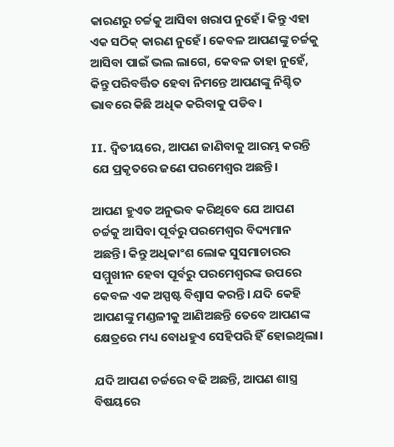କାରଣରୁ ଚର୍ଚ୍ଚକୁ ଆସିବା ଖରାପ ନୁହେଁ। କିନ୍ତୁ ଏହା ଏକ ସଠିକ୍ କାରଣ ନୁହେଁ। କେବଳ ଆପଣଙ୍କୁ ଚର୍ଚ୍ଚକୁ ଆସିବା ପାଇଁ ଭଲ ଲାଗେ, କେବଳ ତାହା ନୁହେଁ, କିନ୍ତୁ ପରିବର୍ତ୍ତିତ ହେବା ନିମନ୍ତେ ଆପଣଙ୍କୁ ନିଶ୍ଚିତ ଭାବରେ କିଛି ଅଧିକ କରିବାକୁ ପଡିବ।

II. ଦ୍ୱିତୀୟରେ, ଆପଣ ଜାଣିବାକୁ ଆରମ୍ଭ କରନ୍ତି ଯେ ପ୍ରକୃତରେ ଜଣେ ପରମେଶ୍ୱର ଅଛନ୍ତି।

ଆପଣ ହୁଏତ ଅନୁଭବ କରିଥିବେ ଯେ ଆପଣ ଚର୍ଚ୍ଚକୁ ଆସିବା ପୂର୍ବରୁ ପରମେଶ୍ୱର ବିଦ୍ୟମାନ ଅଛନ୍ତି। କିନ୍ତୁ ଅଧିକାଂଶ ଲୋକ ସୁସମାଚାରର ସମ୍ମୁଖୀନ ହେବା ପୂର୍ବରୁ ପରମେଶ୍ବରଙ୍କ ଉପରେ କେବଳ ଏକ ଅସ୍ପଷ୍ଟ ବିଶ୍ୱାସ କରନ୍ତି। ଯଦି କେହି ଆପଣଙ୍କୁ ମଣ୍ଡଳୀକୁ ଆଣିଅଛନ୍ତି ତେବେ ଆପଣଙ୍କ କ୍ଷେତ୍ରରେ ମଧ୍ୟ ବୋଧହୁଏ ସେହିପରି ହିଁ ହୋଇଥିଲା।

ଯଦି ଆପଣ ଚର୍ଚ୍ଚରେ ବଢି ଅଛନ୍ତି, ଆପଣ ଶାସ୍ତ୍ର ବିଷୟରେ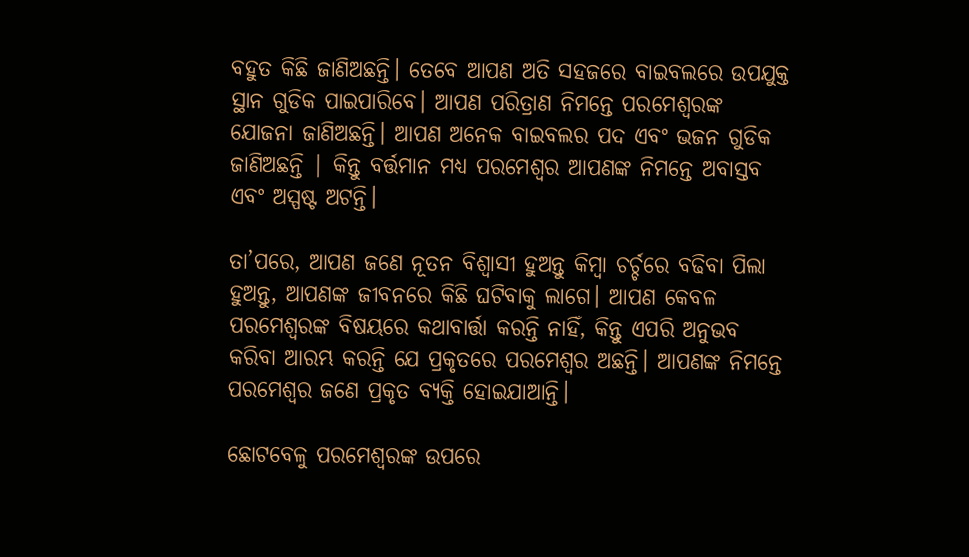ବହୁତ କିଛି ଜାଣିଅଛନ୍ତି। ତେବେ ଆପଣ ଅତି ସହଜରେ ବାଇବଲରେ ଉପଯୁକ୍ତ ସ୍ଥାନ ଗୁଡିକ ପାଇପାରିବେ। ଆପଣ ପରିତ୍ରାଣ ନିମନ୍ତେ ପରମେଶ୍ୱରଙ୍କ ଯୋଜନା ଜାଣିଅଛନ୍ତି। ଆପଣ ଅନେକ ବାଇବଲର ପଦ ଏବଂ ଭଜନ ଗୁଡିକ ଜାଣିଅଛନ୍ତି | କିନ୍ତୁ ବର୍ତ୍ତମାନ ମଧ୍ଯ ପରମେଶ୍ୱର ଆପଣଙ୍କ ନିମନ୍ତେ ଅବାସ୍ତବ ଏବଂ ଅସ୍ପଷ୍ଟ ଅଟନ୍ତି।

ତା’ପରେ, ଆପଣ ଜଣେ ନୂତନ ବିଶ୍ୱାସୀ ହୁଅନ୍ତୁ କିମ୍ବା ଚର୍ଚ୍ଚରେ ବଢିବା ପିଲା ହୁଅନ୍ତୁ, ଆପଣଙ୍କ ଜୀବନରେ କିଛି ଘଟିବାକୁ ଲାଗେ। ଆପଣ କେବଳ ପରମେଶ୍ୱରଙ୍କ ବିଷୟରେ କଥାବାର୍ତ୍ତା କରନ୍ତି ନାହିଁ, କିନ୍ତୁ ଏପରି ଅନୁଭବ କରିବା ଆରମ୍ଭ କରନ୍ତି ଯେ ପ୍ରକୃତରେ ପରମେଶ୍ୱର ଅଛନ୍ତି। ଆପଣଙ୍କ ନିମନ୍ତେ ପରମେଶ୍ୱର ଜଣେ ପ୍ରକୃତ ବ୍ୟକ୍ତି ହୋଇଯାଆନ୍ତି।

ଛୋଟବେଳୁ ପରମେଶ୍ୱରଙ୍କ ଉପରେ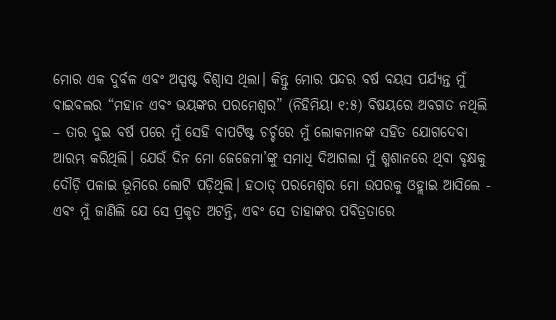ମୋର ଏକ ଦୁର୍ବଳ ଏବଂ ଅସ୍ପଷ୍ଟ ବିଶ୍ୱାସ ଥିଲା। କିନ୍ତୁ ମୋର ପନ୍ଦର ବର୍ଷ ବୟସ ପର୍ଯ୍ୟନ୍ତ ମୁଁ ବାଇବଲର “ମହାନ ଏବଂ ଭୟଙ୍କର ପରମେଶ୍ବର” (ନିହିମିୟା ୧:୫) ବିଷୟରେ ଅବଗତ ନଥିଲି – ତାର ଦୁଇ ବର୍ଷ ପରେ ମୁଁ ସେହି ବାପଟିଷ୍ଟ ଚର୍ଚ୍ଚରେ ମୁଁ ଲୋକମାନଙ୍କ ସହିତ ଯୋଗଦେବା ଆରମ୍ଭ କରିଥିଲି। ଯେଉଁ ଦିନ ମୋ ଜେଜେମା’ଙ୍କୁ ସମାଧି ଦିଆଗଲା ମୁଁ ଶ୍ମଶାନରେ ଥିବା ବୃକ୍ଷକୁ ଦୌଡ଼ି ପଳାଇ ଭୂମିରେ ଲୋଟି ପଡ଼ିଥିଲି। ହଠାତ୍ ପରମେଶ୍ବର ମୋ ଉପରକୁ ଓହ୍ଲାଇ ଆସିଲେ - ଏବଂ ମୁଁ ଜାଣିଲି ଯେ ସେ ପ୍ରକୃତ ଅଟନ୍ତି, ଏବଂ ସେ ତାହାଙ୍କର ପବିତ୍ରତାରେ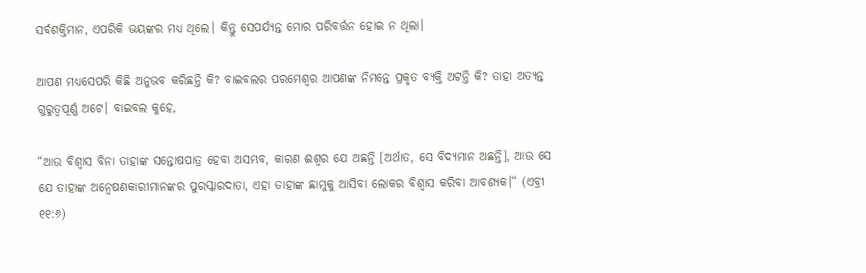ସର୍ବଶକ୍ତିମାନ, ଏପରିକି ଭୟଙ୍କର ମଧ୍ୟ ଥିଲେ। କିନ୍ତୁ ସେପର୍ଯ୍ୟନ୍ତ ମୋର ପରିବର୍ତ୍ତନ ହୋଇ ନ ଥିଲା।

ଆପଣ ମଧ୍ଯସେପରି କିଛି ଅନୁଭବ କରିଛନ୍ତି କି? ବାଇବଲର ପରମେଶ୍ବର ଆପଣଙ୍କ ନିମନ୍ତେ ପ୍ରକୃତ ବ୍ୟକ୍ତି ଅଟନ୍ତି କି? ତାହା ଅତ୍ୟନ୍ତ ଗୁରୁତ୍ୱପୂର୍ଣ୍ଣ ଅଟେ। ବାଇବଲ କୁହେ,

“ଆଉ ବିଶ୍ୱାସ ବିନା ତାହାଙ୍କ ସନ୍ତୋଷପାତ୍ର ହେବା ଅସମ୍ଭବ, କାରଣ ଈଶ୍ୱର ଯେ ଅଛନ୍ତି [ଅର୍ଥାତ, ସେ ବିଦ୍ଯମାନ ଅଛନ୍ତି], ଆଉ ସେ ଯେ ତାହାଙ୍କ ଅନ୍ୱେଷଣକାରୀମାନଙ୍କର ପୁରସ୍କାରଦାତା, ଏହା ତାହାଙ୍କ ଛାମୁକୁ ଆସିବା ଲୋକର ବିଶ୍ୱାସ କରିବା ଆବଶ୍ୟକ।“ (ଏବ୍ରୀ ୧୧:୬)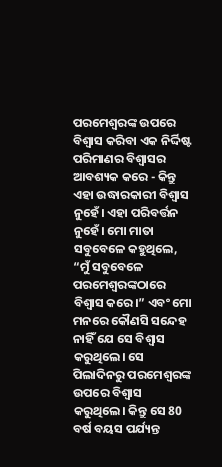ପରମେଶ୍ବରଙ୍କ ଉପରେ ବିଶ୍ୱାସ କରିବା ଏକ ନିର୍ଦ୍ଦିଷ୍ଟ ପରିମାଣର ବିଶ୍ୱାସର ଆବଶ୍ୟକ କରେ - କିନ୍ତୁ ଏହା ଉଦ୍ଧାରକାରୀ ବିଶ୍ୱାସ ନୁହେଁ। ଏହା ପରିବର୍ତ୍ତନ ନୁହେଁ। ମୋ ମାତା ସବୁବେଳେ କହୁଥିଲେ, “ମୁଁ ସବୁବେଳେ ପରମେଶ୍ବରଙ୍କଠାରେ ବିଶ୍ୱାସ କରେ।” ଏବଂ ମୋ ମନରେ କୌଣସି ସନ୍ଦେହ ନାହିଁ ଯେ ସେ ବିଶ୍ୱାସ କରୁଥିଲେ। ସେ ପିଲାଦିନରୁ ପରମେଶ୍ୱରଙ୍କ ଉପରେ ବିଶ୍ୱାସ କରୁଥିଲେ। କିନ୍ତୁ ସେ 80 ବର୍ଷ ବୟସ ପର୍ଯ୍ୟନ୍ତ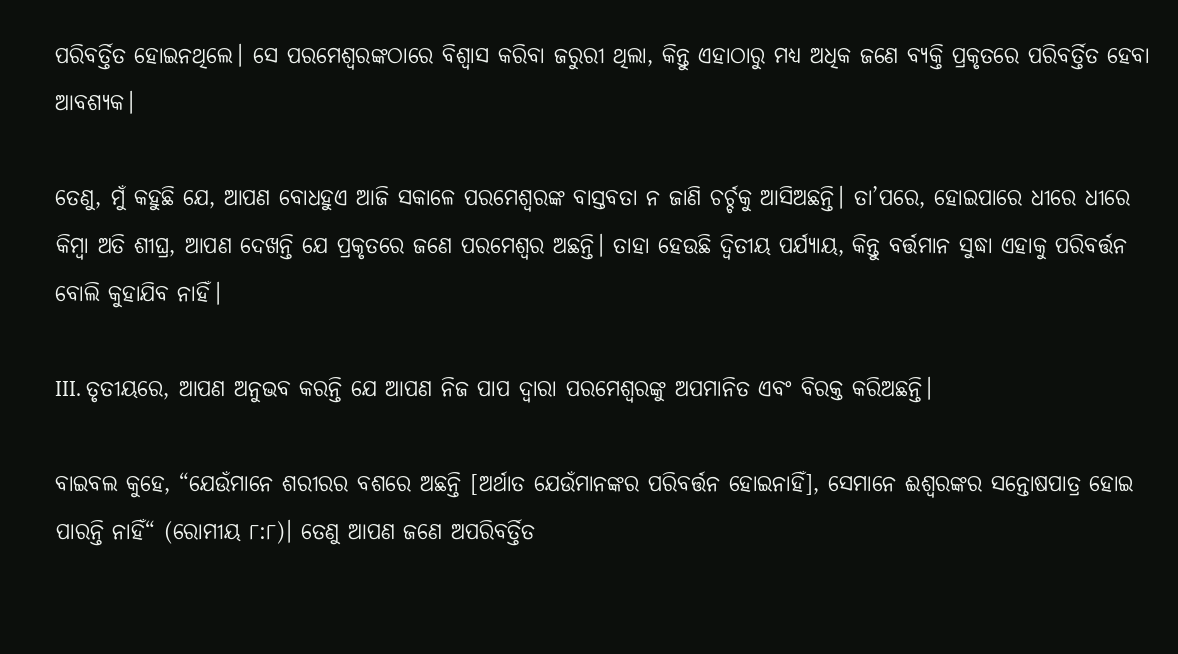ପରିବର୍ତ୍ତିତ ହୋଇନଥିଲେ। ସେ ପରମେଶ୍ବରଙ୍କଠାରେ ବିଶ୍ୱାସ କରିବା ଜରୁରୀ ଥିଲା, କିନ୍ତୁ ଏହାଠାରୁ ମଧ୍ଯ ଅଧିକ ଜଣେ ବ୍ୟକ୍ତି ପ୍ରକୃତରେ ପରିବର୍ତ୍ତିତ ହେବା ଆବଶ୍ୟକ।

ତେଣୁ, ମୁଁ କହୁଛି ଯେ, ଆପଣ ବୋଧହୁଏ ଆଜି ସକାଳେ ପରମେଶ୍ୱରଙ୍କ ବାସ୍ତବତା ନ ଜାଣି ଚର୍ଚ୍ଚକୁ ଆସିଅଛନ୍ତି। ତା’ପରେ, ହୋଇପାରେ ଧୀରେ ଧୀରେ କିମ୍ବା ଅତି ଶୀଘ୍ର, ଆପଣ ଦେଖନ୍ତି ଯେ ପ୍ରକୃତରେ ଜଣେ ପରମେଶ୍ୱର ଅଛନ୍ତି। ତାହା ହେଉଛି ଦ୍ୱିତୀୟ ପର୍ଯ୍ୟାୟ, କିନ୍ତୁ ବର୍ତ୍ତମାନ ସୁଦ୍ଧା ଏହାକୁ ପରିବର୍ତ୍ତନ ବୋଲି କୁହାଯିବ ନାହିଁ।

III. ତୃତୀୟରେ, ଆପଣ ଅନୁଭବ କରନ୍ତି ଯେ ଆପଣ ନିଜ ପାପ ଦ୍ୱାରା ପରମେଶ୍ବରଙ୍କୁ ଅପମାନିତ ଏବଂ ବିରକ୍ତ କରିଅଛନ୍ତି।

ବାଇବଲ କୁହେ, “ଯେଉଁମାନେ ଶରୀରର ବଶରେ ଅଛନ୍ତି [ଅର୍ଥାତ ଯେଉଁମାନଙ୍କର ପରିବର୍ତ୍ତନ ହୋଇନାହିଁ], ସେମାନେ ଈଶ୍ୱରଙ୍କର ସନ୍ତୋଷପାତ୍ର ହୋଇ ପାରନ୍ତି ନାହିଁ“ (ରୋମୀୟ ୮:୮)। ତେଣୁ ଆପଣ ଜଣେ ଅପରିବର୍ତ୍ତିତ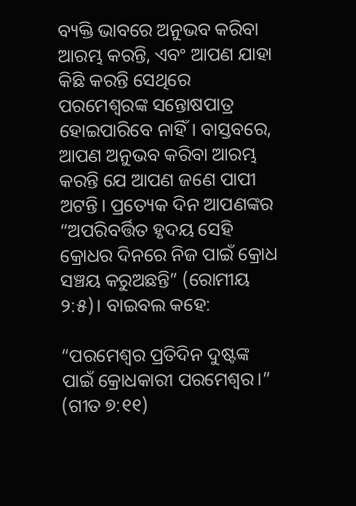ବ୍ୟକ୍ତି ଭାବରେ ଅନୁଭବ କରିବା ଆରମ୍ଭ କରନ୍ତି, ଏବଂ ଆପଣ ଯାହା କିଛି କରନ୍ତି ସେଥିରେ ପରମେଶ୍ୱରଙ୍କ ସନ୍ତୋଷପାତ୍ର ହୋଇପାରିବେ ନାହିଁ। ବାସ୍ତବରେ, ଆପଣ ଅନୁଭବ କରିବା ଆରମ୍ଭ କରନ୍ତି ଯେ ଆପଣ ଜଣେ ପାପୀ ଅଟନ୍ତି। ପ୍ରତ୍ୟେକ ଦିନ ଆପଣଙ୍କର “ଅପରିବର୍ତ୍ତିତ ହୃଦୟ ସେହି କ୍ରୋଧର ଦିନରେ ନିଜ ପାଇଁ କ୍ରୋଧ ସଞ୍ଚୟ କରୁଅଛନ୍ତି” (ରୋମୀୟ ୨:୫)। ବାଇବଲ କହେ:

“ପରମେଶ୍ୱର ପ୍ରତିଦିନ ଦୁଷ୍ଟଙ୍କ ପାଇଁ କ୍ରୋଧକାରୀ ପରମେଶ୍ୱର।” (ଗୀତ ୭:୧୧)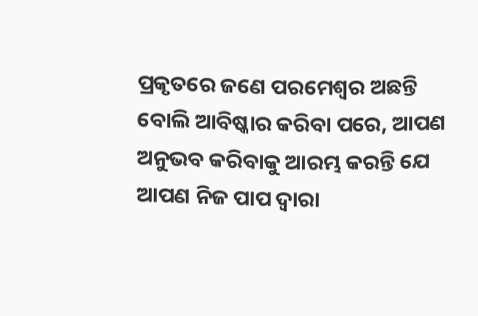ପ୍ରକୃତରେ ଜଣେ ପରମେଶ୍ୱର ଅଛନ୍ତି ବୋଲି ଆବିଷ୍କାର କରିବା ପରେ, ଆପଣ ଅନୁଭବ କରିବାକୁ ଆରମ୍ଭ କରନ୍ତି ଯେ ଆପଣ ନିଜ ପାପ ଦ୍ୱାରା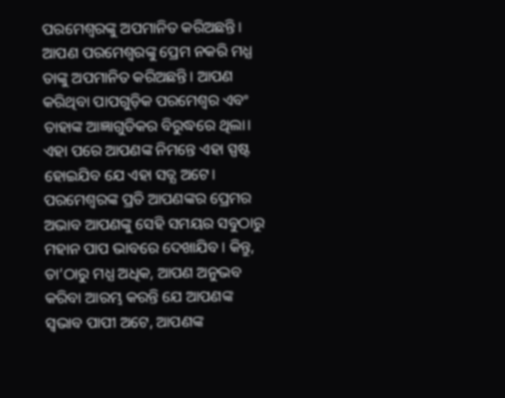ପରମେଶ୍ୱରଙ୍କୁ ଅପମାନିତ କରିଅଛନ୍ତି। ଆପଣ ପରମେଶ୍ୱରଙ୍କୁ ପ୍ରେମ ନକରି ମଧ୍ଯ ତାଙ୍କୁ ଅପମାନିତ କରିଅଛନ୍ତି। ଆପଣ କରିଥିବା ପାପଗୁଡ଼ିକ ପରମେଶ୍ବର ଏବଂ ତାହାଙ୍କ ଆଜ୍ଞାଗୁଡିକର ବିରୁଦ୍ଧରେ ଥିଲା। ଏହା ପରେ ଆପଣଙ୍କ ନିମନ୍ତେ ଏହା ସ୍ପଷ୍ଟ ହୋଇଯିବ ଯେ ଏହା ସତ୍ଯ ଅଟେ। ପରମେଶ୍ବରଙ୍କ ପ୍ରତି ଆପଣଙ୍କର ପ୍ରେମର ଅଭାବ ଆପଣଙ୍କୁ ସେହି ସମୟର ସବୁଠାରୁ ମହାନ ପାପ ଭାବରେ ଦେଖାଯିବ। କିନ୍ତୁ, ତା’ଠାରୁ ମଧ୍ଯ ଅଧିକ, ଆପଣ ଅନୁଭବ କରିବା ଆରମ୍ଭ କରନ୍ତି ଯେ ଆପଣଙ୍କ ସ୍ୱଭାବ ପାପୀ ଅଟେ, ଆପଣଙ୍କ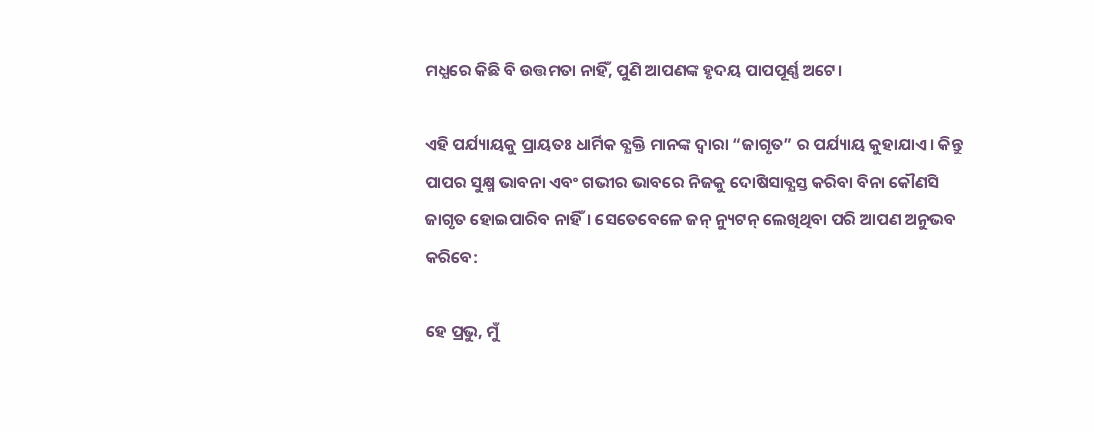ମଧ୍ଯରେ କିଛି ବି ଉତ୍ତମତା ନାହିଁ, ପୁଣି ଆପଣଙ୍କ ହୃଦୟ ପାପପୂର୍ଣ୍ଣ ଅଟେ।

ଏହି ପର୍ଯ୍ୟାୟକୁ ପ୍ରାୟତଃ ଧାର୍ମିକ ବ୍ଯକ୍ତି ମାନଙ୍କ ଦ୍ୱାରା “ଜାଗୃତ” ର ପର୍ଯ୍ୟାୟ କୁହାଯାଏ। କିନ୍ତୁ ପାପର ସୁକ୍ଷ୍ମ ଭାବନା ଏବଂ ଗଭୀର ଭାବରେ ନିଜକୁ ଦୋଷିସାବ୍ଯସ୍ତ କରିବା ବିନା କୌଣସି ଜାଗୃତ ହୋଇପାରିବ ନାହିଁ। ସେତେବେଳେ ଜନ୍ ନ୍ୟୁଟନ୍ ଲେଖିଥିବା ପରି ଆପଣ ଅନୁଭବ କରିବେ:

ହେ ପ୍ରଭୁ, ମୁଁ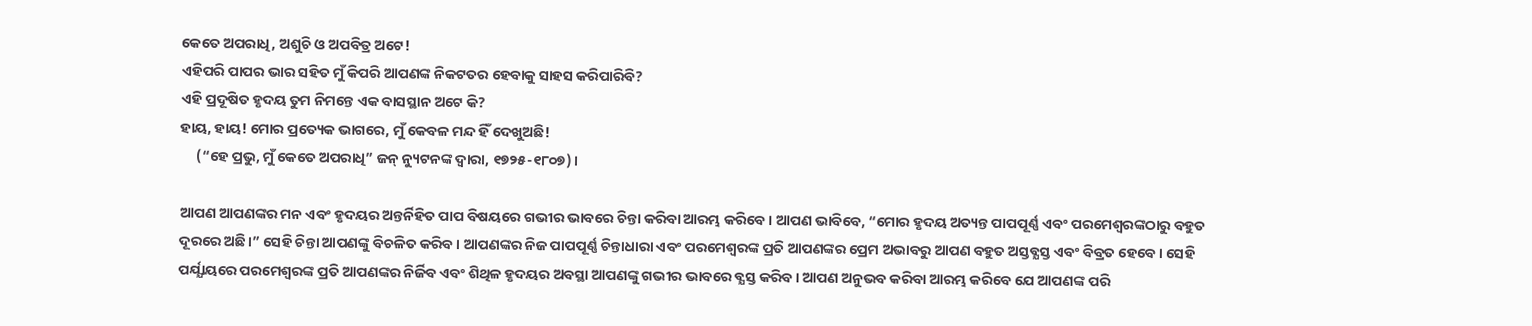କେତେ ଅପରାଧି, ଅଶୁଚି ଓ ଅପବିତ୍ର ଅଟେ!
ଏହିପରି ପାପର ଭାର ସହିତ ମୁଁ କିପରି ଆପଣଙ୍କ ନିକଟତର ହେବାକୁ ସାହସ କରିପାରିବି?
ଏହି ପ୍ରଦୂଷିତ ହୃଦୟ ତୁମ ନିମନ୍ତେ ଏକ ବାସସ୍ଥାନ ଅଟେ କି?
ହାୟ, ହାୟ! ମୋର ପ୍ରତ୍ୟେକ ଭାଗରେ, ମୁଁ କେବଳ ମନ୍ଦ ହିଁ ଦେଖୁଅଛି!
     (“ହେ ପ୍ରଭୁ, ମୁଁ କେତେ ଅପରାଧି” ଜନ୍ ନ୍ୟୁଟନଙ୍କ ଦ୍ୱାରା, ୧୭୨୫-୧୮୦୭)।

ଆପଣ ଆପଣଙ୍କର ମନ ଏବଂ ହୃଦୟର ଅନ୍ତର୍ନିହିତ ପାପ ବିଷୟରେ ଗଭୀର ଭାବରେ ଚିନ୍ତା କରିବା ଆରମ୍ଭ କରିବେ। ଆପଣ ଭାବିବେ, “ମୋର ହୃଦୟ ଅତ୍ୟନ୍ତ ପାପପୂର୍ଣ୍ଣ ଏବଂ ପରମେଶ୍ୱରଙ୍କଠାରୁ ବହୁତ ଦୂରରେ ଅଛି।” ସେହି ଚିନ୍ତା ଆପଣଙ୍କୁ ବିଚଳିତ କରିବ। ଆପଣଙ୍କର ନିଜ ପାପପୂର୍ଣ୍ଣ ଚିନ୍ତାଧାରା ଏବଂ ପରମେଶ୍ବରଙ୍କ ପ୍ରତି ଆପଣଙ୍କର ପ୍ରେମ ଅଭାବରୁ ଆପଣ ବହୁତ ଅସ୍ତବ୍ଯସ୍ତ ଏବଂ ବିବ୍ରତ ହେବେ। ସେହି ପର୍ଯ୍ଯାୟରେ ପରମେଶ୍ବରଙ୍କ ପ୍ରତି ଆପଣଙ୍କର ନିର୍ଜିବ ଏବଂ ଶିଥିଳ ହୃଦୟର ଅବସ୍ଥା ଆପଣଙ୍କୁ ଗଭୀର ଭାବରେ ବ୍ଯସ୍ତ କରିବ। ଆପଣ ଅନୁଭବ କରିବା ଆରମ୍ଭ କରିବେ ଯେ ଆପଣଙ୍କ ପରି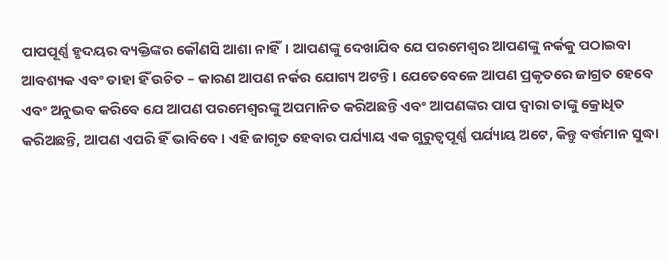ପାପପୂର୍ଣ୍ଣ ହୃଦୟର ବ୍ୟକ୍ତିଙ୍କର କୌଣସି ଆଶା ନାହିଁ। ଆପଣଙ୍କୁ ଦେଖାଯିବ ଯେ ପରମେଶ୍ବର ଆପଣଙ୍କୁ ନର୍କକୁ ପଠାଇବା ଆବଶ୍ୟକ ଏବଂ ତାହା ହିଁ ଉଚିତ – କାରଣ ଆପଣ ନର୍କର ଯୋଗ୍ୟ ଅଟନ୍ତି। ଯେତେବେଳେ ଆପଣ ପ୍ରକୃତରେ ଜାଗ୍ରତ ହେବେ ଏବଂ ଅନୁଭବ କରିବେ ଯେ ଆପଣ ପରମେଶ୍ବରଙ୍କୁ ଅପମାନିତ କରିଅଛନ୍ତି ଏବଂ ଆପଣଙ୍କର ପାପ ଦ୍ୱାରା ତାଙ୍କୁ କ୍ରୋଧିତ କରିଅଛନ୍ତି, ଆପଣ ଏପରି ହିଁ ଭାବିବେ। ଏହି ଜାଗୃତ ହେବାର ପର୍ଯ୍ୟାୟ ଏକ ଗୁରୁତ୍ୱପୂର୍ଣ୍ଣ ପର୍ଯ୍ୟାୟ ଅଟେ, କିନ୍ତୁ ବର୍ତ୍ତମାନ ସୁଦ୍ଧା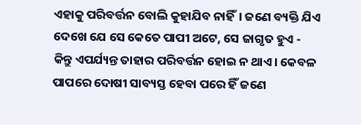ଏହାକୁ ପରିବର୍ତ୍ତନ ବୋଲି କୁହାଯିବ ନାହିଁ। ଜଣେ ବ୍ୟକ୍ତି ଯିଏ ଦେଖେ ଯେ ସେ କେତେ ପାପୀ ଅଟେ, ସେ ଜାଗୃତ ହୁଏ - କିନ୍ତୁ ଏପର୍ଯ୍ୟନ୍ତ ତାହାର ପରିବର୍ତ୍ତନ ହୋଇ ନ ଥାଏ। କେବଳ ପାପରେ ଦୋଷୀ ସାବ୍ୟସ୍ତ ହେବା ପରେ ହିଁ ଜଣେ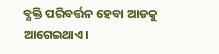ବ୍ଯକ୍ତି ପରିବର୍ତ୍ତନ ହେବା ଆଡକୁ ଆଗେଇଥାଏ।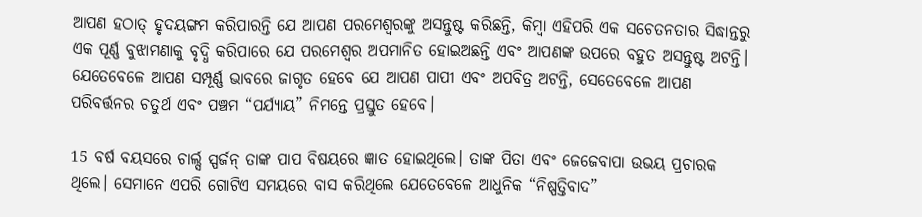ଆପଣ ହଠାତ୍ ହୃଦୟଙ୍ଗମ କରିପାରନ୍ତି ଯେ ଆପଣ ପରମେଶ୍ୱରଙ୍କୁ ଅସନ୍ତୁଷ୍ଟ କରିଛନ୍ତି, କିମ୍ବା ଏହିପରି ଏକ ସଚେତନତାର ସିଦ୍ଧାନ୍ତରୁ ଏକ ପୂର୍ଣ୍ଣ ବୁଝାମଣାକୁ ବୃଦ୍ଧି କରିପାରେ ଯେ ପରମେଶ୍ୱର ଅପମାନିତ ହୋଇଅଛନ୍ତି ଏବଂ ଆପଣଙ୍କ ଉପରେ ବହୁତ ଅସନ୍ତୁଷ୍ଟ ଅଟନ୍ତି। ଯେତେବେଳେ ଆପଣ ସମ୍ପୂର୍ଣ୍ଣ ଭାବରେ ଜାଗୃତ ହେବେ ଯେ ଆପଣ ପାପୀ ଏବଂ ଅପବିତ୍ର ଅଟନ୍ତି, ସେତେବେଳେ ଆପଣ ପରିବର୍ତ୍ତନର ଚତୁର୍ଥ ଏବଂ ପଞ୍ଚମ “ପର୍ଯ୍ୟାୟ” ନିମନ୍ତେ ପ୍ରସ୍ତୁତ ହେବେ।

15 ବର୍ଷ ବୟସରେ ଚାର୍ଲ୍ସ ସ୍ପର୍ଜନ୍ ତାଙ୍କ ପାପ ବିଷୟରେ ଜ୍ଞାତ ହୋଇଥିଲେ। ତାଙ୍କ ପିତା ଏବଂ ଜେଜେବାପା ଉଭୟ ପ୍ରଚାରକ ଥିଲେ। ସେମାନେ ଏପରି ଗୋଟିଏ ସମୟରେ ବାସ କରିଥିଲେ ଯେତେବେଳେ ଆଧୁନିକ “ନିଷ୍ପତ୍ତିବାଦ”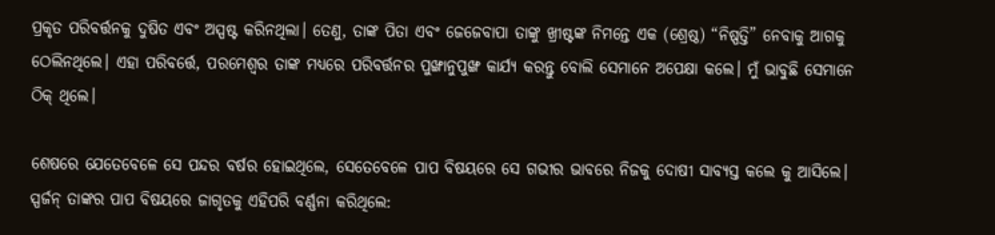ପ୍ରକୃତ ପରିବର୍ତ୍ତନକୁ ଦୁଷିତ ଏବଂ ଅସ୍ପଷ୍ଟ କରିନଥିଲା। ତେଣୁ, ତାଙ୍କ ପିତା ଏବଂ ଜେଜେବାପା ତାଙ୍କୁ ଖ୍ରୀଷ୍ଟଙ୍କ ନିମନ୍ତେ ଏକ (ଶ୍ରେଷ୍ଠ) “ନିଷ୍ପତ୍ତି” ନେବାକୁ ଆଗକୁ ଠେଲିନଥିଲେ। ଏହା ପରିବର୍ତ୍ତେ, ପରମେଶ୍ବର ତାଙ୍କ ମଧ୍ଯରେ ପରିବର୍ତ୍ତନର ପୁଙ୍ଖାନୁପୁଙ୍ଖ କାର୍ଯ୍ୟ କରନ୍ତୁ ବୋଲି ସେମାନେ ଅପେକ୍ଷା କଲେ। ମୁଁ ଭାବୁଛି ସେମାନେ ଠିକ୍ ଥିଲେ।

ଶେଷରେ ଯେତେବେଳେ ସେ ପନ୍ଦର ବର୍ଷର ହୋଇଥିଲେ, ସେତେବେଳେ ପାପ ବିଷୟରେ ସେ ଗଭୀର ଭାବରେ ନିଜକୁ ଦୋଷୀ ସାବ୍ଯସ୍ତ କଲେ କୁ ଆସିଲେ। ସ୍ପର୍ଜନ୍ ତାଙ୍କର ପାପ ବିଷୟରେ ଜାଗୃତକୁ ଏହିପରି ବର୍ଣ୍ଣନା କରିଥିଲେ: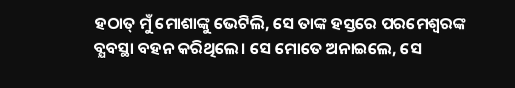ହଠାତ୍ ମୁଁ ମୋଶାଙ୍କୁ ଭେଟିଲି, ସେ ତାଙ୍କ ହସ୍ତରେ ପରମେଶ୍ବରଙ୍କ ବ୍ଯବସ୍ଥା ବହନ କରିଥିଲେ। ସେ ମୋତେ ଅନାଇଲେ, ସେ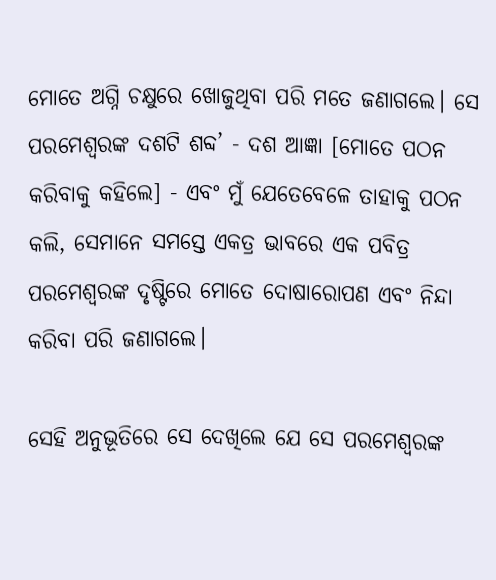ମୋତେ ଅଗ୍ନି ଚକ୍ଷୁରେ ଖୋଜୁଥିବା ପରି ମତେ ଜଣାଗଲେ। ସେ ପରମେଶ୍ୱରଙ୍କ ଦଶଟି ଶବ୍ଦ’ - ଦଶ ଆଜ୍ଞା [ମୋତେ ପଠନ କରିବାକୁ କହିଲେ] - ଏବଂ ମୁଁ ଯେତେବେଳେ ତାହାକୁ ପଠନ କଲି, ସେମାନେ ସମସ୍ତେ ଏକତ୍ର ଭାବରେ ଏକ ପବିତ୍ର ପରମେଶ୍ୱରଙ୍କ ଦୃଷ୍ଟିରେ ମୋତେ ଦୋଷାରୋପଣ ଏବଂ ନିନ୍ଦା କରିବା ପରି ଜଣାଗଲେ।

ସେହି ଅନୁଭୂତିରେ ସେ ଦେଖିଲେ ଯେ ସେ ପରମେଶ୍ବରଙ୍କ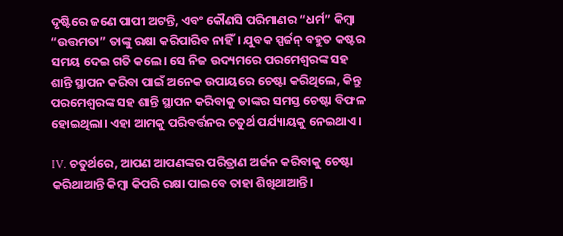ଦୃଷ୍ଟିରେ ଜଣେ ପାପୀ ଅଟନ୍ତି, ଏବଂ କୌଣସି ପରିମାଣର “ଧର୍ମ” କିମ୍ବା “ଉତ୍ତମତା” ତାଙ୍କୁ ରକ୍ଷା କରିପାରିବ ନାହିଁ। ଯୁବକ ସ୍ପର୍ଜନ୍ ବହୁତ କଷ୍ଟର ସମୟ ଦେଇ ଗତି କଲେ। ସେ ନିଜ ଉଦ୍ୟମରେ ପରମେଶ୍ବରଙ୍କ ସହ ଶାନ୍ତି ସ୍ଥାପନ କରିବା ପାଇଁ ଅନେକ ଉପାୟରେ ଚେଷ୍ଟା କରିଥିଲେ, କିନ୍ତୁ ପରମେଶ୍ବରଙ୍କ ସହ ଶାନ୍ତି ସ୍ଥାପନ କରିବାକୁ ତାଙ୍କର ସମସ୍ତ ଚେଷ୍ଟା ବିଫଳ ହୋଇଥିଲା। ଏହା ଆମକୁ ପରିବର୍ତ୍ତନର ଚତୁର୍ଥ ପର୍ଯ୍ୟାୟକୁ ନେଇଥାଏ।

IV. ଚତୁର୍ଥରେ, ଆପଣ ଆପଣଙ୍କର ପରିତ୍ରାଣ ଅର୍ଜନ କରିବାକୁ ଚେଷ୍ଟା କରିଥାଆନ୍ତି କିମ୍ବା କିପରି ରକ୍ଷା ପାଇବେ ତାହା ଶିଖିଥାଆନ୍ତି।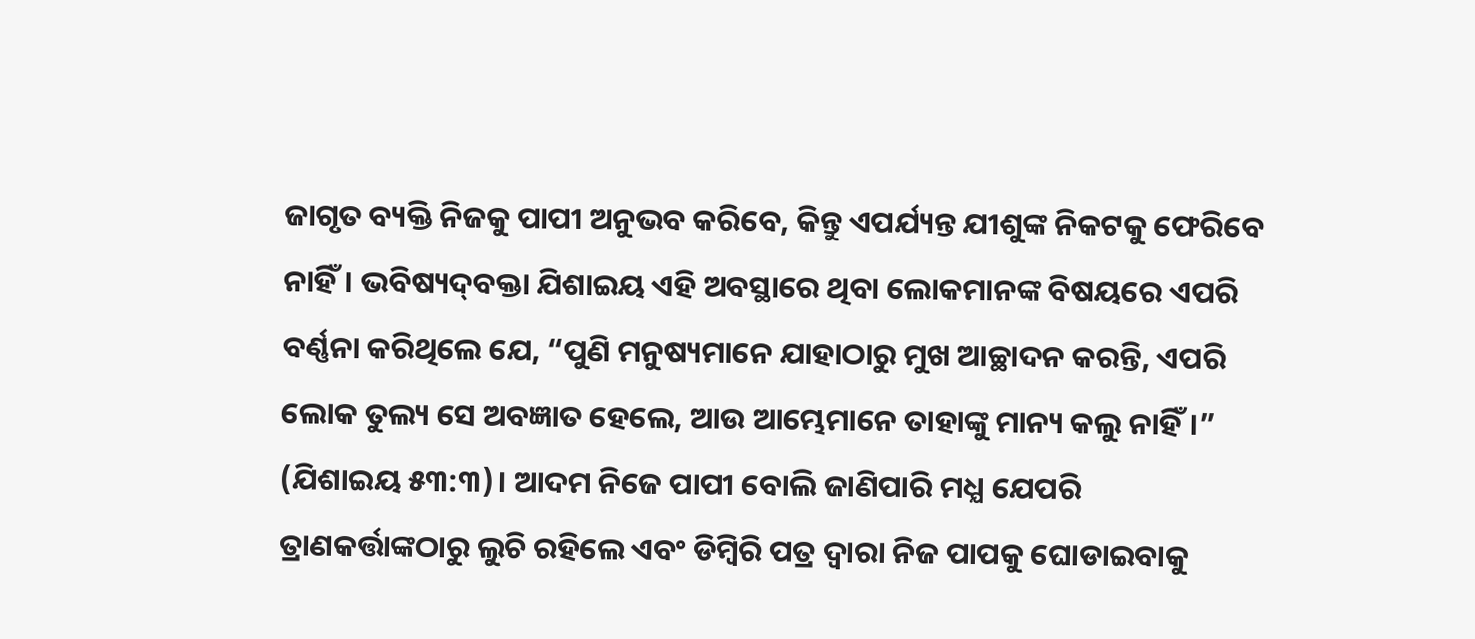ଜାଗୃତ ବ୍ୟକ୍ତି ନିଜକୁ ପାପୀ ଅନୁଭବ କରିବେ, କିନ୍ତୁ ଏପର୍ଯ୍ୟନ୍ତ ଯୀଶୁଙ୍କ ନିକଟକୁ ଫେରିବେ ନାହିଁ। ଭବିଷ୍ୟ‌ଦ୍‌ବକ୍ତା ଯିଶାଇୟ ଏହି ଅବସ୍ଥାରେ ଥିବା ଲୋକମାନଙ୍କ ବିଷୟରେ ଏପରି ବର୍ଣ୍ଣନା କରିଥିଲେ ଯେ, “ପୁଣି ମନୁଷ୍ୟମାନେ ଯାହାଠାରୁ ମୁଖ ଆଚ୍ଛାଦନ କରନ୍ତି, ଏପରି ଲୋକ ତୁଲ୍ୟ ସେ ଅବଜ୍ଞାତ ହେଲେ, ଆଉ ଆମ୍ଭେମାନେ ତାହାଙ୍କୁ ମାନ୍ୟ କଲୁ ନାହିଁ।” (ଯିଶାଇୟ ୫୩:୩)। ଆଦମ ନିଜେ ପାପୀ ବୋଲି ଜାଣିପାରି ମଧ୍ଯ ଯେପରି ତ୍ରାଣକର୍ତ୍ତାଙ୍କଠାରୁ ଲୁଚି ରହିଲେ ଏବଂ ଡିମ୍ବିରି ପତ୍ର ଦ୍ୱାରା ନିଜ ପାପକୁ ଘୋଡାଇବାକୁ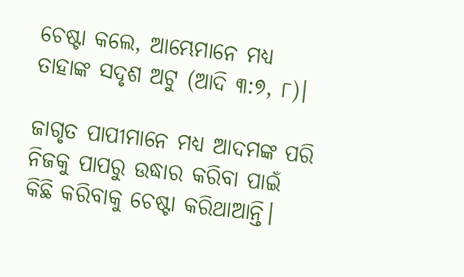ଚେଷ୍ଟା କଲେ, ଆମ୍ଭେମାନେ ମଧ୍ଯ ତାହାଙ୍କ ସଦୃଶ ଅଟୁ (ଆଦି ୩:୭, ୮)।

ଜାଗୃତ ପାପୀମାନେ ମଧ୍ଯ ଆଦମଙ୍କ ପରି ନିଜକୁ ପାପରୁ ଉଦ୍ଧାର କରିବା ପାଇଁ କିଛି କରିବାକୁ ଚେଷ୍ଟା କରିଥାଆନ୍ତି।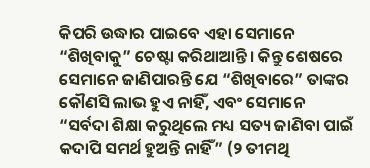କିପରି ଉଦ୍ଧାର ପାଇବେ ଏହା ସେମାନେ “ଶିଖିବାକୁ” ଚେଷ୍ଟା କରିଥାଆନ୍ତି। କିନ୍ତୁ ଶେଷରେ ସେମାନେ ଜାଣିପାରନ୍ତି ଯେ “ଶିଖିବାରେ” ତାଙ୍କର କୌଣସି ଲାଭ ହୁଏ ନାହିଁ, ଏବଂ ସେମାନେ “ସର୍ବଦା ଶିକ୍ଷା କରୁଥିଲେ ମଧ୍ୟ ସତ୍ୟ ଜାଣିବା ପାଇଁ କଦାପି ସମର୍ଥ ହୁଅନ୍ତି ନାହିଁ” (୨ ତୀମଥି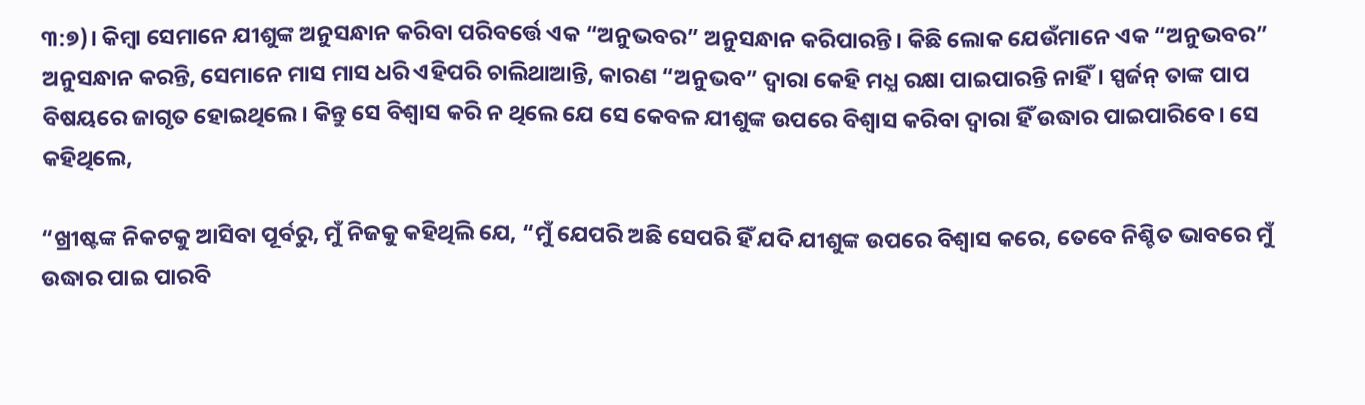୩:୭)। କିମ୍ବା ସେମାନେ ଯୀଶୁଙ୍କ ଅନୁସନ୍ଧାନ କରିବା ପରିବର୍ତ୍ତେ ଏକ “ଅନୁଭବର” ଅନୁସନ୍ଧାନ କରିପାରନ୍ତି। କିଛି ଲୋକ ଯେଉଁମାନେ ଏକ “ଅନୁଭବର” ଅନୁସନ୍ଧାନ କରନ୍ତି, ସେମାନେ ମାସ ମାସ ଧରି ଏହିପରି ଚାଲିଥାଆନ୍ତି, କାରଣ “ଅନୁଭବ” ଦ୍ୱାରା କେହି ମଧ୍ଯ ରକ୍ଷା ପାଇପାରନ୍ତି ନାହିଁ। ସ୍ପର୍ଜନ୍ ତାଙ୍କ ପାପ ବିଷୟରେ ଜାଗୃତ ହୋଇଥିଲେ। କିନ୍ତୁ ସେ ବିଶ୍ୱାସ କରି ନ ଥିଲେ ଯେ ସେ କେବଳ ଯୀଶୁଙ୍କ ଉପରେ ବିଶ୍ୱାସ କରିବା ଦ୍ୱାରା ହିଁ ଉଦ୍ଧାର ପାଇପାରିବେ। ସେ କହିଥିଲେ,

“ଖ୍ରୀଷ୍ଟଙ୍କ ନିକଟକୁ ଆସିବା ପୂର୍ବରୁ, ମୁଁ ନିଜକୁ କହିଥିଲି ଯେ, “ମୁଁ ଯେପରି ଅଛି ସେପରି ହିଁ ଯଦି ଯୀଶୁଙ୍କ ଉପରେ ବିଶ୍ୱାସ କରେ, ତେବେ ନିଶ୍ଚିତ ଭାବରେ ମୁଁ ଉଦ୍ଧାର ପାଇ ପାରବି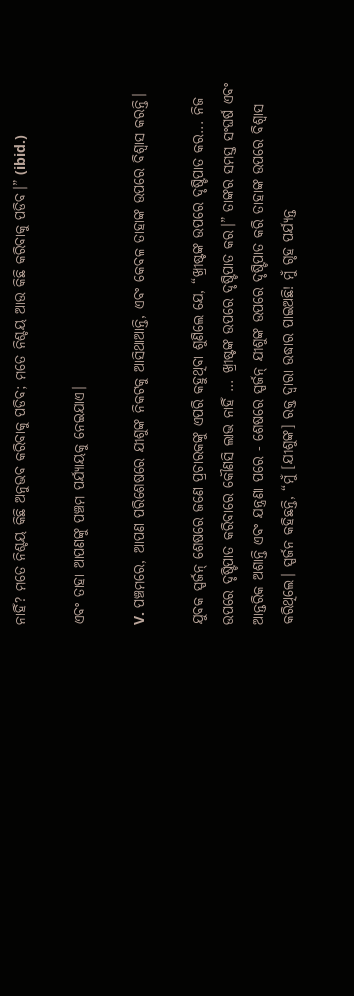ନାହିଁ? ମତେ ନିଶ୍ଚୟ କିଛି ଅନୁଭବ କରିବାକୁ ପଡିବ; ମତେ ନିଶ୍ଚୟ ଆଉ କିଛି କରିବାକୁ ପଡିବ।” (ibid.)

ଏବଂ ତାହା ଆପଣଙ୍କୁ ପଞ୍ଚମ ପର୍ଯ୍ୟାୟକୁ ନେଇଯାଏ।

V. ପଞ୍ଚମରେ, ଆପଣ ପରିଶେଷରେ ଯୀଶୁଙ୍କ ନିକଟକୁ ଆସିଥାଆନ୍ତି, ଏବଂ କେବଳ ତାହାଙ୍କ ଉପରେ ବିଶ୍ୱାସ କରନ୍ତି।

ଯୁବକ ସ୍ପର୍ଜନ୍ ଶେଷରେ ଜଣେ ପ୍ରଚାରକଙ୍କୁ ଏପରି କହୁଥିବା ଶୁଣିଲେ ଯେ, “ଖ୍ରୀଷ୍ଟଙ୍କ ଉପରେ ଦୃଷ୍ଟିପାତ କର... ନିଜ ଉପରେ ଦୃଷ୍ଟିପାତ କରିବାରେ କୌଣସି ଲାଭ ନାହିଁ ... ଖ୍ରୀଷ୍ଟଙ୍କ ଉପରେ ଦୃଷ୍ଟିପାତ କର।” ତାଙ୍କର ସମସ୍ତ ସଂଘର୍ଷ ଏବଂ ଆନ୍ତରିକ ଅଶାନ୍ତି ଏବଂ ଯନ୍ତ୍ରଣା ପରେ - ଶେଷରେ ସ୍ପର୍ଜନ୍ ଯୀଶୁଙ୍କ ଉପରେ ଦୃଷ୍ଟିପାତ କରି ତାହାଙ୍କ ଉପରେ ବିଶ୍ୱାସ କରିଥିଲେ। ସ୍ପର୍ଜନ କହିଛନ୍ତି, “ମୁଁ [ଯୀଶୁଙ୍କ] ରକ୍ତ ଦ୍ୱାରା ଉଦ୍ଧାର ପାଇଅଛି! ମୁଁ ଗୃହ ପର୍ଯ୍ୟନ୍ତ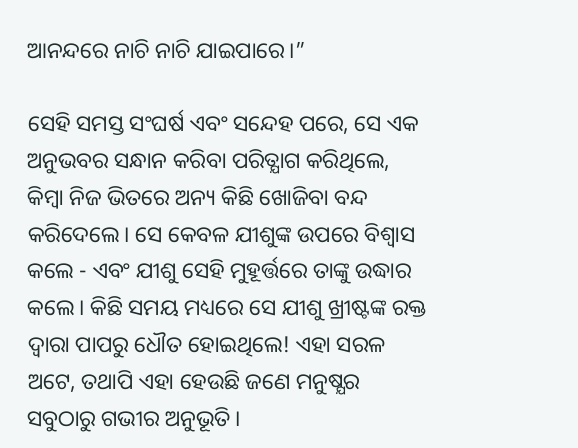ଆନନ୍ଦରେ ନାଚି ନାଚି ଯାଇପାରେ।”

ସେହି ସମସ୍ତ ସଂଘର୍ଷ ଏବଂ ସନ୍ଦେହ ପରେ, ସେ ଏକ ଅନୁଭବର ସନ୍ଧାନ କରିବା ପରିତ୍ଯାଗ କରିଥିଲେ, କିମ୍ବା ନିଜ ଭିତରେ ଅନ୍ୟ କିଛି ଖୋଜିବା ବନ୍ଦ କରିଦେଲେ। ସେ କେବଳ ଯୀଶୁଙ୍କ ଉପରେ ବିଶ୍ୱାସ କଲେ - ଏବଂ ଯୀଶୁ ସେହି ମୁହୂର୍ତ୍ତରେ ତାଙ୍କୁ ଉଦ୍ଧାର କଲେ। କିଛି ସମୟ ମଧ୍ୟରେ ସେ ଯୀଶୁ ଖ୍ରୀଷ୍ଟଙ୍କ ରକ୍ତ ଦ୍ୱାରା ପାପରୁ ଧୌତ ହୋଇଥିଲେ! ଏହା ସରଳ ଅଟେ, ତଥାପି ଏହା ହେଉଛି ଜଣେ ମନୁଷ୍ଯର ସବୁଠାରୁ ଗଭୀର ଅନୁଭୂତି।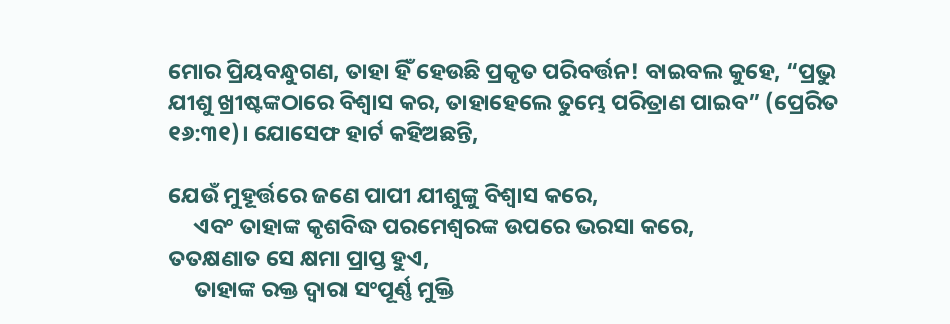ମୋର ପ୍ରିୟବନ୍ଧୁଗଣ, ତାହା ହିଁ ହେଉଛି ପ୍ରକୃତ ପରିବର୍ତ୍ତନ! ବାଇବଲ କୁହେ, “ପ୍ରଭୁ ଯୀଶୁ ଖ୍ରୀଷ୍ଟଙ୍କଠାରେ ବିଶ୍ୱାସ କର, ତାହାହେଲେ ତୁମ୍ଭେ ପରିତ୍ରାଣ ପାଇବ” (ପ୍ରେରିତ ୧୬:୩୧)। ଯୋସେଫ ହାର୍ଟ କହିଅଛନ୍ତି,

ଯେଉଁ ମୁହୂର୍ତ୍ତରେ ଜଣେ ପାପୀ ଯୀଶୁଙ୍କୁ ବିଶ୍ୱାସ କରେ,
     ଏବଂ ତାହାଙ୍କ କୃଶବିଦ୍ଧ ପରମେଶ୍ବରଙ୍କ ଉପରେ ଭରସା କରେ,
ତତକ୍ଷଣାତ ସେ କ୍ଷମା ପ୍ରାପ୍ତ ହୁଏ,
     ତାହାଙ୍କ ରକ୍ତ ଦ୍ୱାରା ସଂପୂର୍ଣ୍ଣ ମୁକ୍ତି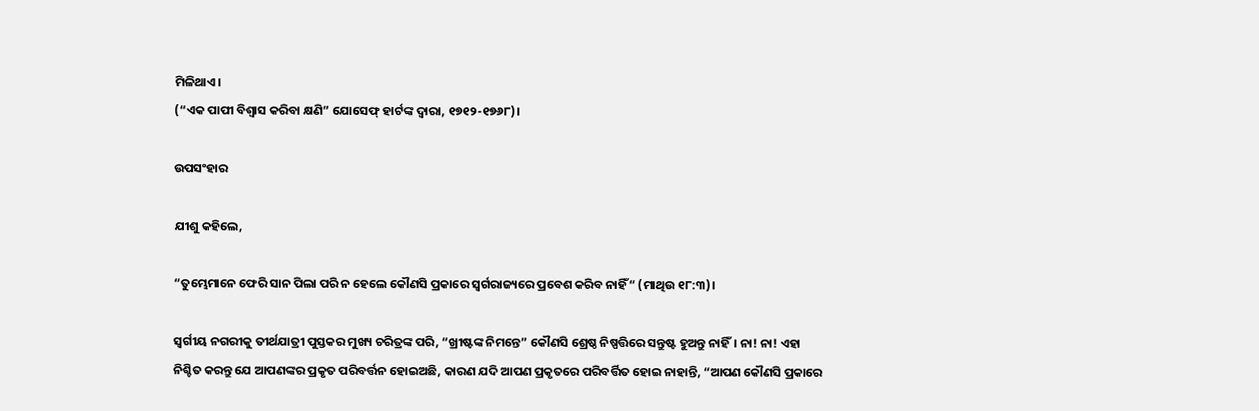ମିଳିଥାଏ।
(“ଏକ ପାପୀ ବିଶ୍ୱାସ କରିବା କ୍ଷଣି” ଯୋସେଫ୍ ହାର୍ଟଙ୍କ ଦ୍ୱାରା, ୧୭୧୨-୧୭୬୮)।

ଉପସଂହାର

ଯୀଶୁ କହିଲେ,

“ତୁମ୍ଭେମାନେ ଫେରି ସାନ ପିଲା ପରି ନ ହେଲେ କୌଣସି ପ୍ରକାରେ ସ୍ୱର୍ଗରାଜ୍ୟରେ ପ୍ରବେଶ କରିବ ନାହିଁ“ (ମାଥିଉ ୧୮:୩)।

ସ୍ୱର୍ଗୀୟ ନଗରୀକୁ ତୀର୍ଥଯାତ୍ରୀ ପୁସ୍ତକର ମୁଖ୍ୟ ଚରିତ୍ରଙ୍କ ପରି, “ଖ୍ରୀଷ୍ଟଙ୍କ ନିମନ୍ତେ” କୌଣସି ଶ୍ରେଷ୍ଠ ନିଷ୍ପତ୍ତିରେ ସନ୍ତୁଷ୍ଟ ହୁଅନ୍ତୁ ନାହିଁ। ନା! ନା! ଏହା ନିଶ୍ଚିତ କରନ୍ତୁ ଯେ ଆପଣଙ୍କର ପ୍ରକୃତ ପରିବର୍ତ୍ତନ ହୋଇଅଛି, କାରଣ ଯଦି ଆପଣ ପ୍ରକୃତରେ ପରିବର୍ତ୍ତିତ ହୋଇ ନାହାନ୍ତି, “ଆପଣ କୌଣସି ପ୍ରକାରେ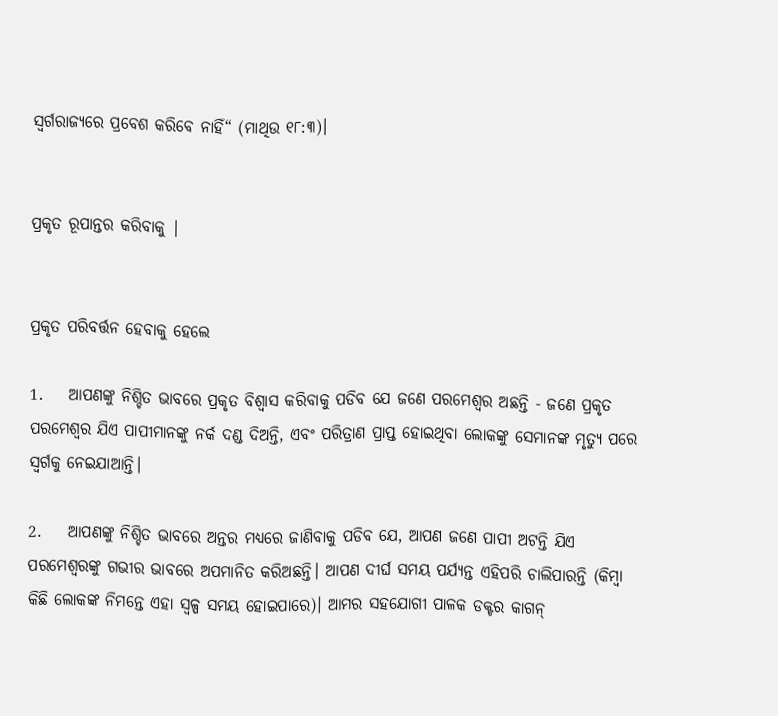ସ୍ୱର୍ଗରାଜ୍ୟରେ ପ୍ରବେଶ କରିବେ ନାହିଁ“ (ମାଥିଉ ୧୮:୩)।


ପ୍ରକୃତ ରୂପାନ୍ତର କରିବାକୁ |


ପ୍ରକୃତ ପରିବର୍ତ୍ତନ ହେବାକୁ ହେଲେ

1.    ଆପଣଙ୍କୁ ନିଶ୍ଚିତ ଭାବରେ ପ୍ରକୃତ ବିଶ୍ୱାସ କରିବାକୁ ପଡିବ ଯେ ଜଣେ ପରମେଶ୍ବର ଅଛନ୍ତି - ଜଣେ ପ୍ରକୃତ ପରମେଶ୍ୱର ଯିଏ ପାପୀମାନଙ୍କୁ ନର୍କ ଦଣ୍ଡ ଦିଅନ୍ତି, ଏବଂ ପରିତ୍ରାଣ ପ୍ରାପ୍ତ ହୋଇଥିବା ଲୋକଙ୍କୁ ସେମାନଙ୍କ ମୃତ୍ଯୁ ପରେ ସ୍ୱର୍ଗକୁ ନେଇଯାଆନ୍ତି।

2.    ଆପଣଙ୍କୁ ନିଶ୍ଚିତ ଭାବରେ ଅନ୍ତର ମଧ୍ଯରେ ଜାଣିବାକୁ ପଡିବ ଯେ, ଆପଣ ଜଣେ ପାପୀ ଅଟନ୍ତି ଯିଏ ପରମେଶ୍ବରଙ୍କୁ ଗଭୀର ଭାବରେ ଅପମାନିତ କରିଅଛନ୍ତି। ଆପଣ ଦୀର୍ଘ ସମୟ ପର୍ଯ୍ୟନ୍ତ ଏହିପରି ଚାଲିପାରନ୍ତି (କିମ୍ବା କିଛି ଲୋକଙ୍କ ନିମନ୍ତେ ଏହା ସ୍ୱଳ୍ପ ସମୟ ହୋଇପାରେ)। ଆମର ସହଯୋଗୀ ପାଳକ ଡକ୍ଟର କାଗନ୍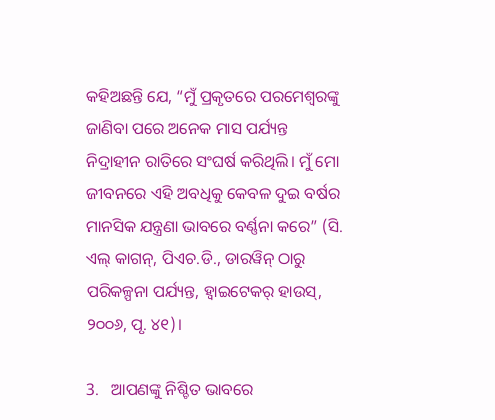କହିଅଛନ୍ତି ଯେ, “ମୁଁ ପ୍ରକୃତରେ ପରମେଶ୍ୱରଙ୍କୁ ଜାଣିବା ପରେ ଅନେକ ମାସ ପର୍ଯ୍ୟନ୍ତ ନିଦ୍ରାହୀନ ରାତିରେ ସଂଘର୍ଷ କରିଥିଲି। ମୁଁ ମୋ ଜୀବନରେ ଏହି ଅବଧିକୁ କେବଳ ଦୁଇ ବର୍ଷର ମାନସିକ ଯନ୍ତ୍ରଣା ଭାବରେ ବର୍ଣ୍ଣନା କରେ” (ସି. ଏଲ୍ କାଗନ୍, ପିଏଚ.ଡି., ଡାରୱିନ୍ ଠାରୁ ପରିକଳ୍ପନା ପର୍ଯ୍ୟନ୍ତ, ହ୍ୱାଇଟେକର୍ ହାଉସ୍, ୨୦୦୬, ପୃ. ୪୧)।

3.   ଆପଣଙ୍କୁ ନିଶ୍ଚିତ ଭାବରେ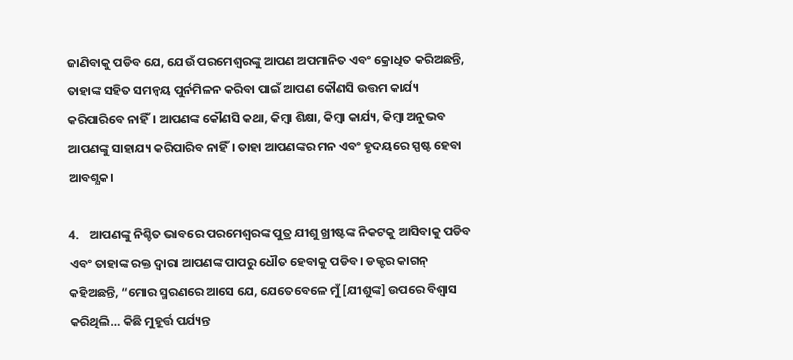ଜାଣିବାକୁ ପଡିବ ଯେ, ଯେଉଁ ପରମେଶ୍ୱରଙ୍କୁ ଆପଣ ଅପମାନିତ ଏବଂ କ୍ରୋଧିତ କରିଅଛନ୍ତି, ତାହାଙ୍କ ସହିତ ସମନ୍ୱୟ ପୁର୍ନମିଳନ କରିବା ପାଇଁ ଆପଣ କୌଣସି ଉତ୍ତମ କାର୍ଯ୍ୟ କରିପାରିବେ ନାହିଁ। ଆପଣଙ୍କ କୌଣସି କଥା, କିମ୍ବା ଶିକ୍ଷା, କିମ୍ବା କାର୍ଯ୍ୟ, କିମ୍ବା ଅନୁଭବ ଆପଣଙ୍କୁ ସାହାଯ୍ୟ କରିପାରିବ ନାହିଁ। ତାହା ଆପଣଙ୍କର ମନ ଏବଂ ହୃଦୟରେ ସ୍ପଷ୍ଟ ହେବା ଆବଶ୍ଯକ।

4.    ଆପଣଙ୍କୁ ନିଶ୍ଚିତ ଭାବରେ ପରମେଶ୍ବରଙ୍କ ପୁତ୍ର ଯୀଶୁ ଖ୍ରୀଷ୍ଟଙ୍କ ନିକଟକୁ ଆସିବାକୁ ପଡିବ ଏବଂ ତାହାଙ୍କ ରକ୍ତ ଦ୍ୱାରା ଆପଣଙ୍କ ପାପରୁ ଧୌତ ହେବାକୁ ପଡିବ। ଡକ୍ଟର କାଗନ୍ କହିଅଛନ୍ତି, “ମୋର ସ୍ମରଣରେ ଆସେ ଯେ, ଯେତେବେଳେ ମୁଁ [ଯୀଶୁଙ୍କ] ଉପରେ ବିଶ୍ୱାସ କରିଥିଲି… କିଛି ମୁହୂର୍ତ୍ତ ପର୍ଯ୍ୟନ୍ତ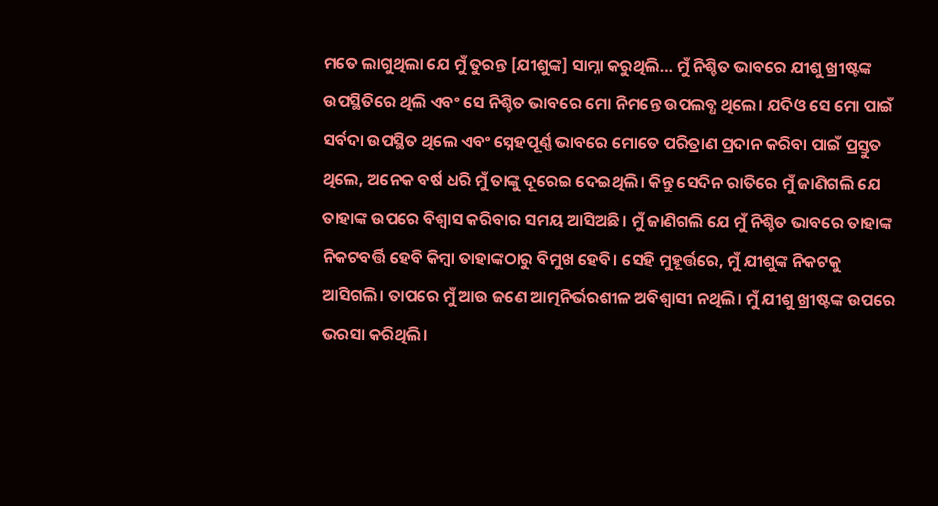ମତେ ଲାଗୁଥିଲା ଯେ ମୁଁ ତୁରନ୍ତ [ଯୀଶୁଙ୍କ] ସାମ୍ନା କରୁଥିଲି… ମୁଁ ନିଶ୍ଚିତ ଭାବରେ ଯୀଶୁ ଖ୍ରୀଷ୍ଟଙ୍କ ଉପସ୍ଥିତିରେ ଥିଲି ଏବଂ ସେ ନିଶ୍ଚିତ ଭାବରେ ମୋ ନିମନ୍ତେ ଉପଲବ୍ଧ ଥିଲେ। ଯଦିଓ ସେ ମୋ ପାଇଁ ସର୍ବଦା ଉପସ୍ଥିତ ଥିଲେ ଏବଂ ସ୍ନେହପୂର୍ଣ୍ଣ ଭାବରେ ମୋତେ ପରିତ୍ରାଣ ପ୍ରଦାନ କରିବା ପାଇଁ ପ୍ରସ୍ତୁତ ଥିଲେ, ଅନେକ ବର୍ଷ ଧରି ମୁଁ ତାଙ୍କୁ ଦୂରେଇ ଦେଇଥିଲି। କିନ୍ତୁ ସେଦିନ ରାତିରେ ମୁଁ ଜାଣିଗଲି ଯେ ତାହାଙ୍କ ଉପରେ ବିଶ୍ୱାସ କରିବାର ସମୟ ଆସିଅଛି। ମୁଁ ଜାଣିଗଲି ଯେ ମୁଁ ନିଶ୍ଚିତ ଭାବରେ ତାହାଙ୍କ ନିକଟବର୍ତ୍ତି ହେବି କିମ୍ବା ତାହାଙ୍କଠାରୁ ବିମୁଖ ହେବି। ସେହି ମୁହୂର୍ତ୍ତରେ, ମୁଁ ଯୀଶୁଙ୍କ ନିକଟକୁ ଆସିଗଲି। ତାପରେ ମୁଁ ଆଉ ଜଣେ ଆତ୍ମନିର୍ଭରଶୀଳ ଅବିଶ୍ୱାସୀ ନଥିଲି। ମୁଁ ଯୀଶୁ ଖ୍ରୀଷ୍ଟଙ୍କ ଉପରେ ଭରସା କରିଥିଲି।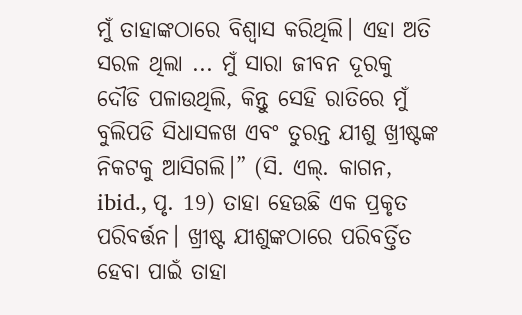ମୁଁ ତାହାଙ୍କଠାରେ ବିଶ୍ୱାସ କରିଥିଲି। ଏହା ଅତି ସରଳ ଥିଲା ... ମୁଁ ସାରା ଜୀବନ ଦୂରକୁ ଦୌଡି ପଳାଉଥିଲି, କିନ୍ତୁ ସେହି ରାତିରେ ମୁଁ ବୁଲିପଡି ସିଧାସଳଖ ଏବଂ ତୁରନ୍ତ ଯୀଶୁ ଖ୍ରୀଷ୍ଟଙ୍କ ନିକଟକୁ ଆସିଗଲି।” (ସି. ଏଲ୍. କାଗନ, ibid., ପୃ. 19) ତାହା ହେଉଛି ଏକ ପ୍ରକୃତ ପରିବର୍ତ୍ତନ। ଖ୍ରୀଷ୍ଟ ଯୀଶୁଙ୍କଠାରେ ପରିବର୍ତ୍ତିତ ହେବା ପାଇଁ ତାହା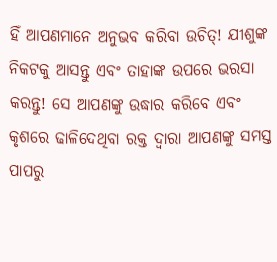ହିଁ ଆପଣମାନେ ଅନୁଭବ କରିବା ଉଚିତ୍! ଯୀଶୁଙ୍କ ନିକଟକୁ ଆସନ୍ତୁ ଏବଂ ତାହାଙ୍କ ଉପରେ ଭରସା କରନ୍ତୁ! ସେ ଆପଣଙ୍କୁ ଉଦ୍ଧାର କରିବେ ଏବଂ କୃଶରେ ଢାଳିଦେଥିବା ରକ୍ତ ଦ୍ୱାରା ଆପଣଙ୍କୁ ସମସ୍ତ ପାପରୁ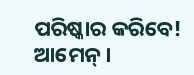ପରିଷ୍କାର କରିବେ! ଆମେନ୍।